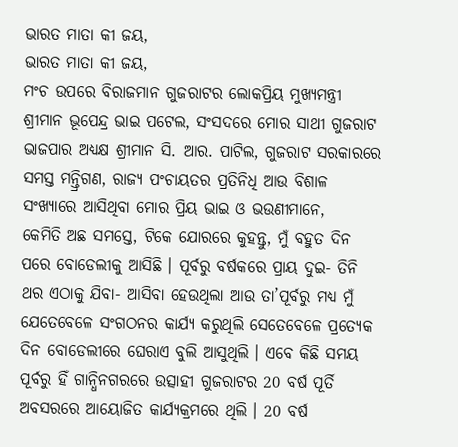ଭାରତ ମାତା କୀ ଜୟ,
ଭାରତ ମାତା କୀ ଜୟ,
ମଂଚ ଉପରେ ବିରାଜମାନ ଗୁଜରାଟର ଲୋକପ୍ରିୟ ମୁଖ୍ୟମନ୍ତ୍ରୀ ଶ୍ରୀମାନ ଭୂପେନ୍ଦ୍ର ଭାଇ ପଟେଲ, ସଂସଦରେ ମୋର ସାଥୀ ଗୁଜରାଟ ଭାଜପାର ଅଧ୍ୟକ୍ଷ ଶ୍ରୀମାନ ସି. ଆର. ପାଟିଲ, ଗୁଜରାଟ ସରକାରରେ ସମସ୍ତ ମନ୍ତ୍ରିଗଣ, ରାଜ୍ୟ ପଂଚାୟତର ପ୍ରତିନିଧି ଆଉ ବିଶାଳ ସଂଖ୍ୟାରେ ଆସିଥିବା ମୋର ପ୍ରିୟ ଭାଇ ଓ ଭଉଣୀମାନେ,
କେମିତି ଅଛ ସମସ୍ତେ, ଟିକେ ଯୋରରେ କୁହନ୍ତୁ, ମୁଁ ବହୁତ ଦିନ ପରେ ବୋଡେଲୀକୁ ଆସିଛି । ପୂର୍ବରୁ ବର୍ଷକରେ ପ୍ରାୟ ଦୁଇ- ତିନି ଥର ଏଠାକୁ ଯିବା- ଆସିବା ହେଉଥିଲା ଆଉ ତା’ପୂର୍ବରୁ ମଧ୍ୟ ମୁଁ ଯେତେବେଳେ ସଂଗଠନର କାର୍ଯ୍ୟ କରୁଥିଲି ସେତେବେଳେ ପ୍ରତ୍ୟେକ ଦିନ ବୋଡେଲୀରେ ଘେରାଏ ବୁଲି ଆସୁଥିଲି । ଏବେ କିଛି ସମୟ ପୂର୍ବରୁ ହିଁ ଗାନ୍ଧିନଗରରେ ଉତ୍ସାହୀ ଗୁଜରାଟର 20 ବର୍ଷ ପୂର୍ତି ଅବସରରେ ଆୟୋଜିତ କାର୍ଯ୍ୟକ୍ରମରେ ଥିଲି । 20 ବର୍ଷ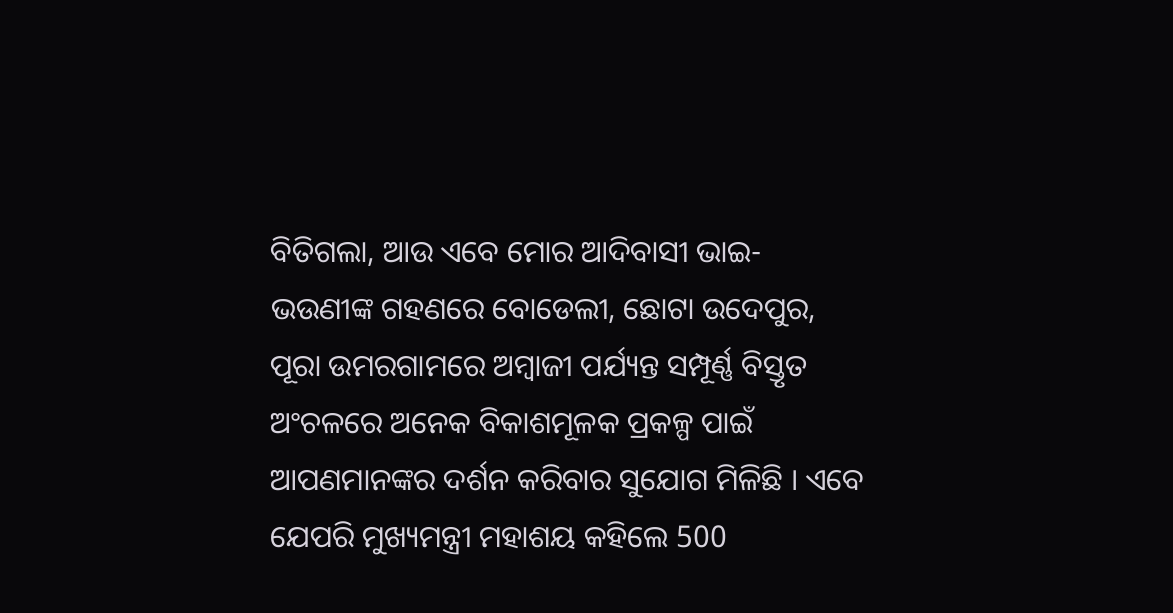ବିତିଗଲା, ଆଉ ଏବେ ମୋର ଆଦିବାସୀ ଭାଇ- ଭଉଣୀଙ୍କ ଗହଣରେ ବୋଡେଲୀ, ଛୋଟା ଉଦେପୁର, ପୂରା ଉମରଗାମରେ ଅମ୍ବାଜୀ ପର୍ଯ୍ୟନ୍ତ ସମ୍ପୂର୍ଣ୍ଣ ବିସ୍ତୃତ ଅଂଚଳରେ ଅନେକ ବିକାଶମୂଳକ ପ୍ରକଳ୍ପ ପାଇଁ ଆପଣମାନଙ୍କର ଦର୍ଶନ କରିବାର ସୁଯୋଗ ମିଳିଛି । ଏବେ ଯେପରି ମୁଖ୍ୟମନ୍ତ୍ରୀ ମହାଶୟ କହିଲେ 500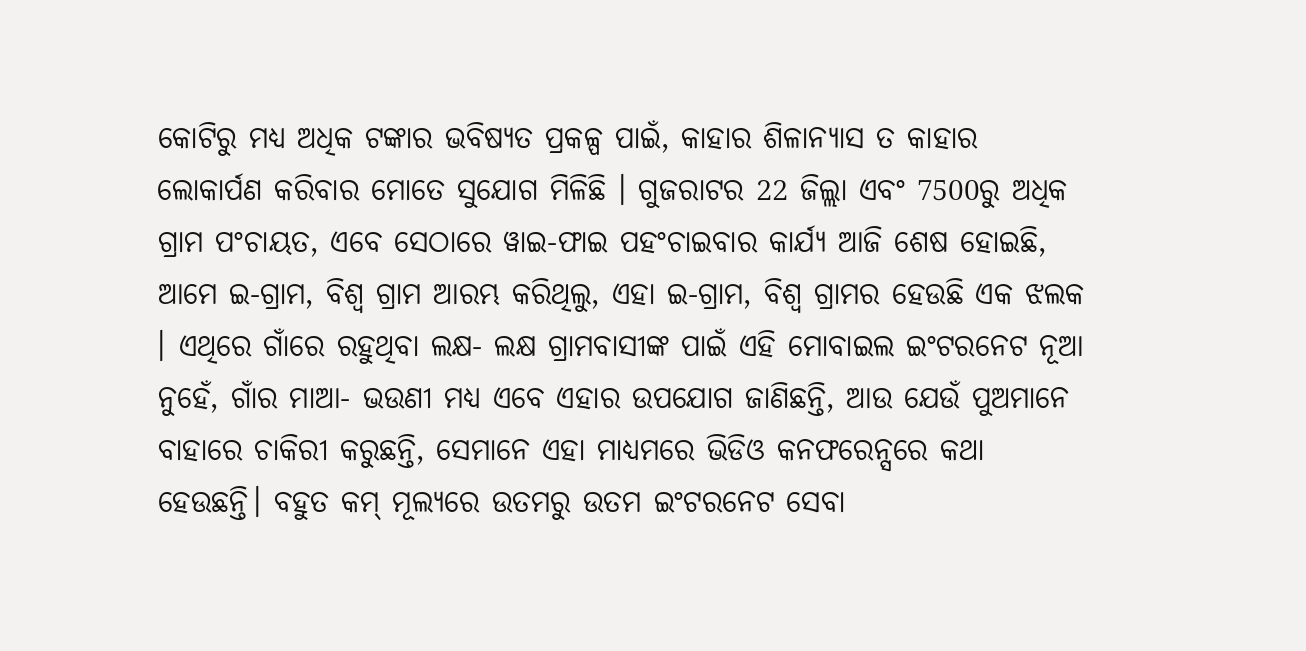କୋଟିରୁ ମଧ୍ୟ ଅଧିକ ଟଙ୍କାର ଭବିଷ୍ୟତ ପ୍ରକଳ୍ପ ପାଇଁ, କାହାର ଶିଳାନ୍ୟାସ ତ କାହାର ଲୋକାର୍ପଣ କରିବାର ମୋତେ ସୁଯୋଗ ମିଳିଛି । ଗୁଜରାଟର 22 ଜିଲ୍ଲା ଏବଂ 7500ରୁ ଅଧିକ ଗ୍ରାମ ପଂଚାୟତ, ଏବେ ସେଠାରେ ୱାଇ-ଫାଇ ପହଂଚାଇବାର କାର୍ଯ୍ୟ ଆଜି ଶେଷ ହୋଇଛି, ଆମେ ଇ-ଗ୍ରାମ, ବିଶ୍ୱ ଗ୍ରାମ ଆରମ୍ଭ କରିଥିଲୁ, ଏହା ଇ-ଗ୍ରାମ, ବିଶ୍ୱ ଗ୍ରାମର ହେଉଛି ଏକ ଝଲକ । ଏଥିରେ ଗାଁରେ ରହୁଥିବା ଲକ୍ଷ- ଲକ୍ଷ ଗ୍ରାମବାସୀଙ୍କ ପାଇଁ ଏହି ମୋବାଇଲ ଇଂଟରନେଟ ନୂଆ ନୁହେଁ, ଗାଁର ମାଆ- ଭଉଣୀ ମଧ୍ୟ ଏବେ ଏହାର ଉପଯୋଗ ଜାଣିଛନ୍ତି, ଆଉ ଯେଉଁ ପୁଅମାନେ ବାହାରେ ଚାକିରୀ କରୁଛନ୍ତି, ସେମାନେ ଏହା ମାଧ୍ୟମରେ ଭିଡିଓ କନଫରେନ୍ସରେ କଥା ହେଉଛନ୍ତି। ବହୁତ କମ୍ ମୂଲ୍ୟରେ ଉତମରୁ ଉତମ ଇଂଟରନେଟ ସେବା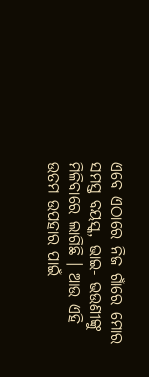ଏବେ ଏଠାରେ ନିଜ ଗାଁରେ ମୋର ସମସ୍ତ ବୟସ୍କ, ଭାଇ- ଭଉଣୀଙ୍କୁ ମିଳିବାରେ ଲାଗିଛି । ଆଉ ଏହି ଉତମ ଉପହାର ପାଇଁ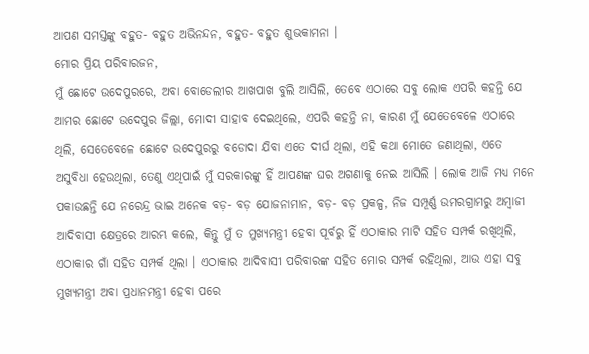ଆପଣ ସମସ୍ତଙ୍କୁ ବହୁତ- ବହୁତ ଅଭିନନ୍ଦନ, ବହୁତ- ବହୁତ ଶୁଭକାମନା ।
ମୋର ପ୍ରିୟ ପରିବାରଜନ,
ମୁଁ ଛୋଟେ ଉଦେପୁରରେ, ଅବା ବୋଡେଲୀର ଆଖପାଖ ବୁଲି ଆସିଲି, ତେବେ ଏଠାରେ ସବୁ ଲୋକ ଏପରି କହନ୍ତି ଯେ ଆମର ଛୋଟେ ଉଦେପୁର ଜିଲ୍ଲା, ମୋଦୀ ସାହାବ ଦେଇଥିଲେ, ଏପରି କହନ୍ତି ନା, କାରଣ ମୁଁ ଯେତେବେଳେ ଏଠାରେ ଥିଲି, ସେତେବେଳେ ଛୋଟେ ଉଦେପୁରରୁ ବଡୋଦା ଯିବା ଏତେ ଦୀର୍ଘ ଥିଲା, ଏହି କଥା ମୋତେ ଜଣାଥିଲା, ଏତେ ଅସୁବିଧା ହେଉଥିଲା, ତେଣୁ ଏଥିପାଇଁ ମୁଁ ସରକାରଙ୍କୁ ହିଁ ଆପଣଙ୍କ ଘର ଅଗଣାକୁ ନେଇ ଆସିଲି । ଲୋକ ଆଜି ମଧ୍ୟ ମନେ ପକାଉଛନ୍ତି ଯେ ନରେନ୍ଦ୍ର ଭାଇ ଅନେକ ବଡ଼- ବଡ଼ ଯୋଜନାମାନ, ବଡ଼- ବଡ଼ ପ୍ରକଳ୍ପ, ନିଜ ସମ୍ପୂର୍ଣ୍ଣ ଉମରଗ୍ରାମରୁ ଅମ୍ବାଜୀ ଆଦିବାସୀ କ୍ଷେତ୍ରରେ ଆରମ୍ଭ କଲେ, କିନ୍ତୁ ମୁଁ ତ ମୁଖ୍ୟମନ୍ତ୍ରୀ ହେବା ପୂର୍ବରୁ ହିଁ ଏଠାକାର ମାଟି ସହିତ ସମ୍ପର୍କ ରଖିଥିଲି, ଏଠାକାର ଗାଁ ସହିତ ସମ୍ପର୍କ ଥିଲା । ଏଠାକାର ଆଦିବାସୀ ପରିବାରଙ୍କ ସହିତ ମୋର ସମ୍ପର୍କ ରହିଥିଲା, ଆଉ ଏହା ସବୁ ମୁଖ୍ୟମନ୍ତ୍ରୀ ଅବା ପ୍ରଧାନମନ୍ତ୍ରୀ ହେବା ପରେ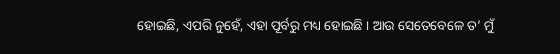ହୋଇଛି, ଏପରି ନୁହେଁ, ଏହା ପୂର୍ବରୁ ମଧ୍ୟ ହୋଇଛି । ଆଉ ସେତେବେଳେ ତ’ ମୁଁ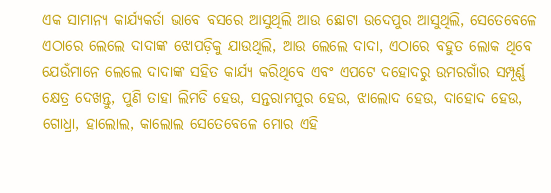ଏକ ସାମାନ୍ୟ କାର୍ଯ୍ୟକର୍ତା ଭାବେ ବସରେ ଆସୁଥିଲି ଆଉ ଛୋଟା ଉଦେପୁର ଆସୁଥିଲି, ସେତେବେଳେ ଏଠାରେ ଲେଲେ ଦାଦାଙ୍କ ଝୋପଡ଼ିକୁ ଯାଉଥିଲି, ଆଉ ଲେଲେ ଦାଦା, ଏଠାରେ ବହୁତ ଲୋକ ଥିବେ ଯେଉଁମାନେ ଲେଲେ ଦାଦାଙ୍କ ସହିତ କାର୍ଯ୍ୟ କରିଥିବେ ଏବଂ ଏପଟେ ଦହୋଦରୁ ଉମରଗାଁର ସମ୍ପୂର୍ଣ୍ଣ କ୍ଷେତ୍ର ଦେଖନ୍ତୁ, ପୁଣି ତାହା ଲିମଡି ହେଉ, ସନ୍ତରାମପୁର ହେଉ, ଝାଲୋଦ ହେଉ, ଦାହୋଦ ହେଉ, ଗୋଧ୍ରା, ହାଲୋଲ, କାଲୋଲ ସେତେବେଳେ ମୋର ଏହି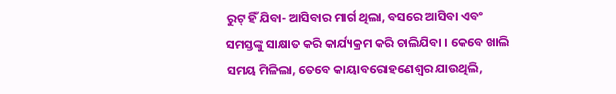ରୁଟ୍ ହିଁ ଯିବା- ଆସିବାର ମାର୍ଗ ଥିଲା, ବସରେ ଆସିବା ଏବଂ ସମସ୍ତଙ୍କୁ ସାକ୍ଷାତ କରି କାର୍ଯ୍ୟକ୍ରମ କରି ଚାଲିଯିବା । କେବେ ଖାଲି ସମୟ ମିଳିଲା, ତେବେ କାୟାବରୋହଣେଶ୍ୱର ଯାଉଥିଲି,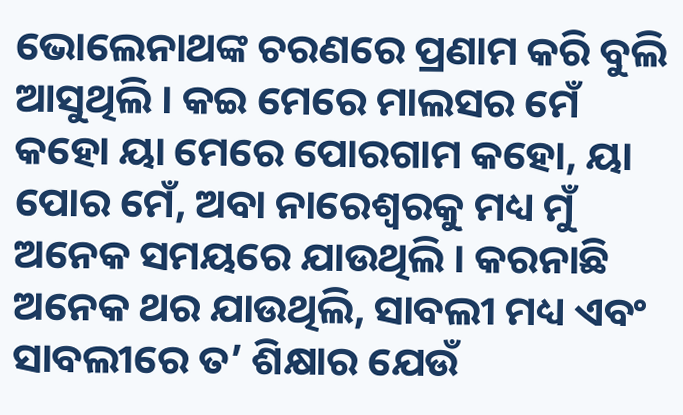ଭୋଲେନାଥଙ୍କ ଚରଣରେ ପ୍ରଣାମ କରି ବୁଲି ଆସୁଥିଲି । କଇ ମେରେ ମାଲସର ମେଁ କହୋ ୟା ମେରେ ପୋରଗାମ କହୋ, ୟା ପୋର ମେଁ, ଅବା ନାରେଶ୍ୱରକୁ ମଧ୍ୟ ମୁଁ ଅନେକ ସମୟରେ ଯାଉଥିଲି । କରନାଛି ଅନେକ ଥର ଯାଉଥିଲି, ସାବଲୀ ମଧ୍ୟ ଏବଂ ସାବଲୀରେ ତ’ ଶିକ୍ଷାର ଯେଉଁ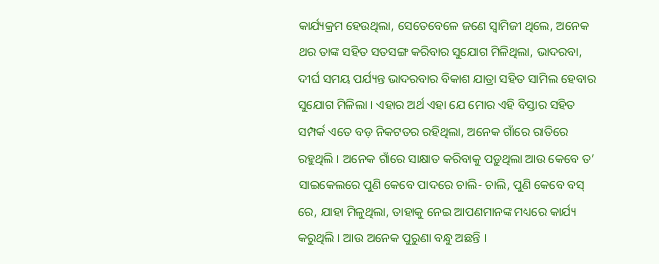କାର୍ଯ୍ୟକ୍ରମ ହେଉଥିଲା, ସେତେବେଳେ ଜଣେ ସ୍ୱାମିଜୀ ଥିଲେ, ଅନେକ ଥର ତାଙ୍କ ସହିତ ସତସଙ୍ଗ କରିବାର ସୁଯୋଗ ମିଳିଥିଲା, ଭାଦରବା, ଦୀର୍ଘ ସମୟ ପର୍ଯ୍ୟନ୍ତ ଭାଦରବାର ବିକାଶ ଯାତ୍ରା ସହିତ ସାମିଲ ହେବାର ସୁଯୋଗ ମିଳିଲା । ଏହାର ଅର୍ଥ ଏହା ଯେ ମୋର ଏହି ବିସ୍ତାର ସହିତ ସମ୍ପର୍କ ଏତେ ବଡ଼ ନିକଟତର ରହିଥିଲା, ଅନେକ ଗାଁରେ ରାତିରେ ରହୁଥିଲି । ଅନେକ ଗାଁରେ ସାକ୍ଷାତ କରିବାକୁ ପଡ଼ୁଥିଲା ଆଉ କେବେ ତ’ ସାଇକେଲରେ ପୁଣି କେବେ ପାଦରେ ଚାଲି- ଚାଲି, ପୁଣି କେବେ ବସ୍ ରେ, ଯାହା ମିଳୁଥିଲା, ତାହାକୁ ନେଇ ଆପଣମାନଙ୍କ ମଧ୍ୟରେ କାର୍ଯ୍ୟ କରୁଥିଲି । ଆଉ ଅନେକ ପୁରୁଣା ବନ୍ଧୁ ଅଛନ୍ତି ।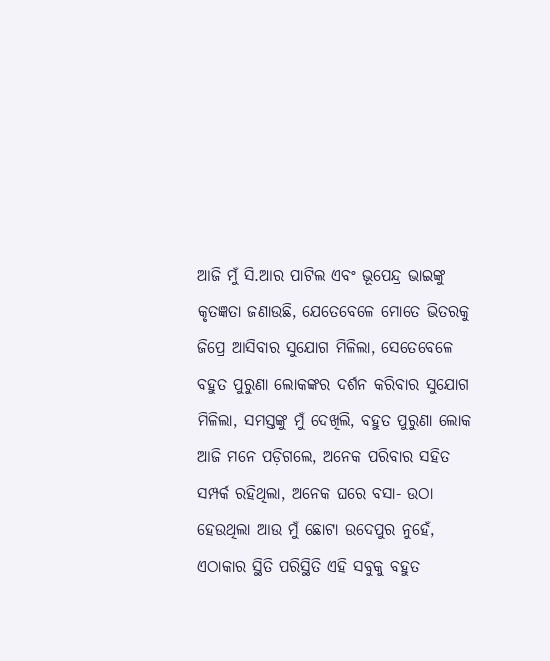ଆଜି ମୁଁ ସି.ଆର ପାଟିଲ ଏବଂ ଭୂପେନ୍ଦ୍ର ଭାଇଙ୍କୁ କୃତଜ୍ଞତା ଜଣାଉଛି, ଯେତେବେଳେ ମୋତେ ଭିତରକୁ ଜିପ୍ରେ ଆସିବାର ସୁଯୋଗ ମିଳିଲା, ସେତେବେଳେ ବହୁତ ପୁରୁଣା ଲୋକଙ୍କର ଦର୍ଶନ କରିବାର ସୁଯୋଗ ମିଳିଲା, ସମସ୍ତଙ୍କୁ ମୁଁ ଦେଖିଲି, ବହୁତ ପୁରୁଣା ଲୋକ ଆଜି ମନେ ପଡ଼ିଗଲେ, ଅନେକ ପରିବାର ସହିତ ସମ୍ପର୍କ ରହିଥିଲା, ଅନେକ ଘରେ ବସା- ଉଠା ହେଉଥିଲା ଆଉ ମୁଁ ଛୋଟା ଉଦେପୁର ନୁହେଁ, ଏଠାକାର ସ୍ଥିତି ପରିସ୍ଥିତି ଏହି ସବୁକୁ ବହୁତ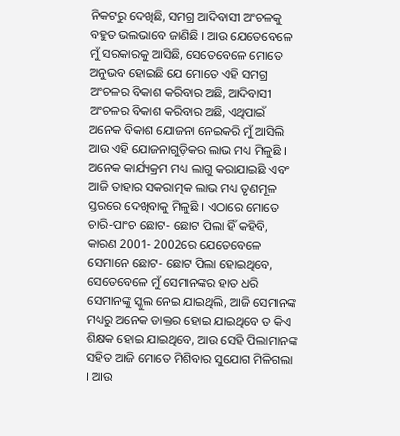ନିକଟରୁ ଦେଖିଛି, ସମଗ୍ର ଆଦିବାସୀ ଅଂଚଳକୁ ବହୁତ ଭଲଭାବେ ଜାଣିଛି । ଆଉ ଯେତେବେଳେ ମୁଁ ସରକାରକୁ ଆସିଛି, ସେତେବେଳେ ମୋତେ ଅନୁଭବ ହୋଇଛି ଯେ ମୋତେ ଏହି ସମଗ୍ର ଅଂଚଳର ବିକାଶ କରିବାର ଅଛି, ଆଦିବାସୀ ଅଂଚଳର ବିକାଶ କରିବାର ଅଛି, ଏଥିପାଇଁ ଅନେକ ବିକାଶ ଯୋଜନା ନେଇକରି ମୁଁ ଆସିଲି ଆଉ ଏହି ଯୋଜନାଗୁଡ଼ିକର ଲାଭ ମଧ୍ୟ ମିଳୁଛି । ଅନେକ କାର୍ଯ୍ୟକ୍ରମ ମଧ୍ୟ ଲାଗୁ କରାଯାଇଛି ଏବଂ ଆଜି ତାହାର ସକରାତ୍ମକ ଲାଭ ମଧ୍ୟ ତୃଣମୂଳ ସ୍ତରରେ ଦେଖିବାକୁ ମିଳୁଛି । ଏଠାରେ ମୋତେ ଚାରି-ପାଂଚ ଛୋଟ- ଛୋଟ ପିଲା ହିଁ କହିବି, କାରଣ 2001- 2002ରେ ଯେତେବେଳେ ସେମାନେ ଛୋଟ- ଛୋଟ ପିଲା ହୋଇଥିବେ, ସେତେବେଳେ ମୁଁ ସେମାନଙ୍କର ହାତ ଧରି ସେମାନଙ୍କୁ ସ୍କୁଲ ନେଇ ଯାଇଥିଲି, ଆଜି ସେମାନଙ୍କ ମଧ୍ୟରୁ ଅନେକ ଡାକ୍ତର ହୋଇ ଯାଇଥିବେ ତ କିଏ ଶିକ୍ଷକ ହୋଇ ଯାଇଥିବେ, ଆଉ ସେହି ପିଲାମାନଙ୍କ ସହିତ ଆଜି ମୋତେ ମିଶିବାର ସୁଯୋଗ ମିଳିଗଲା । ଆଉ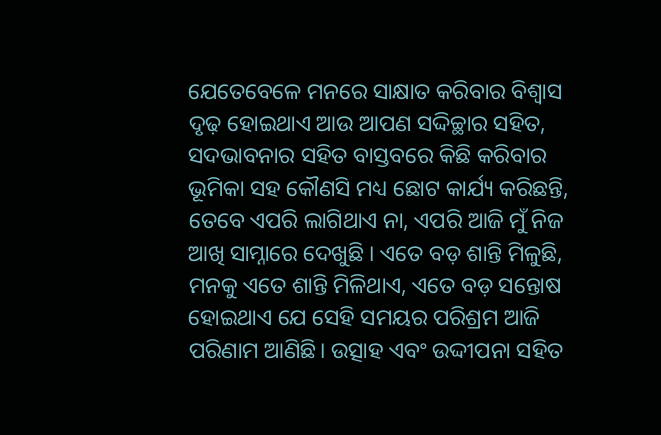ଯେତେବେଳେ ମନରେ ସାକ୍ଷାତ କରିବାର ବିଶ୍ୱାସ ଦୃଢ଼ ହୋଇଥାଏ ଆଉ ଆପଣ ସଦ୍ଦିଚ୍ଛାର ସହିତ, ସଦଭାବନାର ସହିତ ବାସ୍ତବରେ କିଛି କରିବାର ଭୂମିକା ସହ କୌଣସି ମଧ୍ୟ ଛୋଟ କାର୍ଯ୍ୟ କରିଛନ୍ତି, ତେବେ ଏପରି ଲାଗିଥାଏ ନା, ଏପରି ଆଜି ମୁଁ ନିଜ ଆଖି ସାମ୍ନାରେ ଦେଖୁଛି । ଏତେ ବଡ଼ ଶାନ୍ତି ମିଳୁଛି, ମନକୁ ଏତେ ଶାନ୍ତି ମିଳିଥାଏ, ଏତେ ବଡ଼ ସନ୍ତୋଷ ହୋଇଥାଏ ଯେ ସେହି ସମୟର ପରିଶ୍ରମ ଆଜି ପରିଣାମ ଆଣିଛି। ଉତ୍ସାହ ଏବଂ ଉଦ୍ଦୀପନା ସହିତ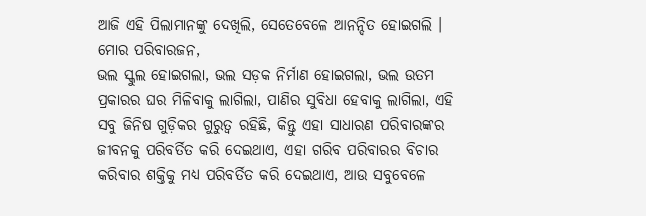ଆଜି ଏହି ପିଲାମାନଙ୍କୁ ଦେଖିଲି, ସେତେବେଳେ ଆନନ୍ଦିତ ହୋଇଗଲି ।
ମୋର ପରିବାରଜନ,
ଭଲ ସ୍କୁଲ ହୋଇଗଲା, ଭଲ ସଡ଼କ ନିର୍ମାଣ ହୋଇଗଲା, ଭଲ ଉତମ ପ୍ରକାରର ଘର ମିଳିବାକୁ ଲାଗିଲା, ପାଣିର ସୁବିଧା ହେବାକୁ ଲାଗିଲା, ଏହି ସବୁ ଜିନିଷ ଗୁଡ଼ିକର ଗୁରୁତ୍ୱ ରହିଛି, କିନ୍ତୁ ଏହା ସାଧାରଣ ପରିବାରଙ୍କର ଜୀବନକୁ ପରିବର୍ତିତ କରି ଦେଇଥାଏ, ଏହା ଗରିବ ପରିବାରର ବିଚାର କରିବାର ଶକ୍ତିକୁ ମଧ୍ୟ ପରିବର୍ତିତ କରି ଦେଇଥାଏ, ଆଉ ସବୁବେଳେ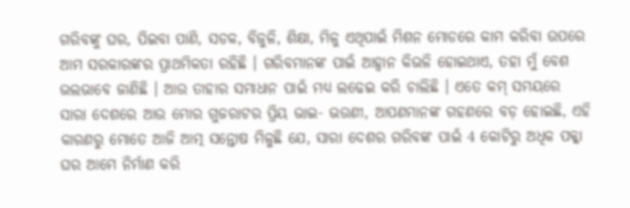ଗରିବଙ୍କୁ ଘର, ପିଇବା ପାଣି, ସଡକ, ବିଜୁଳି, ଶିକ୍ଷା, ମିଳୁ ଏଥିପାଇଁ ମିଶନ ମୋଡରେ କାମ କରିବା ଉପରେ ଆମ ସରକାରଙ୍କର ପ୍ରାଥମିକତା ରହିଛି । ଗରିବମାନଙ୍କ ପାଇଁ ଆହ୍ୱାନ କିଭଳି ହୋଇଥାଏ, ତହା ମୁଁ ବେଶ ଭଲଭାବେ ଜାଣିଛି । ଆଉ ତାହାର ସମାଧାନ ପାଇଁ ମଧ୍ୟ ଲଢେଇ କରି ଚାଲିଛି । ଏତେ କମ୍ ସମୟରେ ସାରା ଦେଶରେ ଆଉ ମୋର ଗୁଜରାଟର ପ୍ରିୟ ଭାଇ- ଭଉଣୀ, ଆପଣମାନଙ୍କ ଗହଣରେ ବଡ଼ ହୋଇଛି, ଏହି କାରଣରୁ ମୋତେ ଆଜି ଆତ୍ମ ସନ୍ତୋଷ ମିଳୁଛି ଯେ, ସାରା ଦେଶର ଗରିବଙ୍କ ପାଇଁ 4 କୋଟିରୁ ଅଧିକ ପକ୍କା ଘର ଆମେ ନିର୍ମାଣ କରି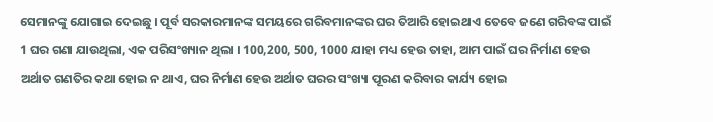ସେମାନଙ୍କୁ ଯୋଗାଇ ଦେଇଛୁ । ପୂର୍ବ ସରକାରମାନଙ୍କ ସମୟରେ ଗରିବମାନଙ୍କର ଘର ତିଆରି ହୋଇଥାଏ ତେବେ ଜଣେ ଗରିବଙ୍କ ପାଇଁ 1 ଘର ଗଣା ଯାଉଥିଲା, ଏକ ପରିସଂଖ୍ୟାନ ଥିଲା । 100,200, 500, 1000 ଯାହା ମଧ୍ୟ ହେଉ ତାହା, ଆମ ପାଇଁ ଘର ନିର୍ମାଣ ହେଉ ଅର୍ଥାତ ଗଣତିର କଥା ହୋଇ ନ ଥାଏ, ଘର ନିର୍ମାଣ ହେଉ ଅର୍ଥାତ ଘରର ସଂଖ୍ୟା ପୂରଣ କରିବାର କାର୍ଯ୍ୟ ହୋଇ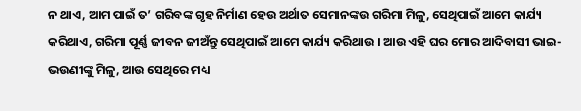ନ ଥାଏ, ଆମ ପାଇଁ ତ’ ଗରିବଙ୍କ ଗୃହ ନିର୍ମାଣ ହେଉ ଅର୍ଥାତ ସେମାନଙ୍କଉ ଗରିମା ମିଳୁ, ସେଥିପାଇଁ ଆମେ କାର୍ଯ୍ୟ କରିଥାଏ, ଗରିମା ପୂର୍ଣ୍ଣ ଜୀବନ ଜୀଅଁନ୍ତୁ ସେଥିପାଇଁ ଆମେ କାର୍ଯ୍ୟ କରିଥାଉ । ଆଉ ଏହି ଘର ମୋର ଆଦିବାସୀ ଭାଇ- ଭଉଣୀଙ୍କୁ ମିଳୁ, ଆଉ ସେଥିରେ ମଧ୍ୟ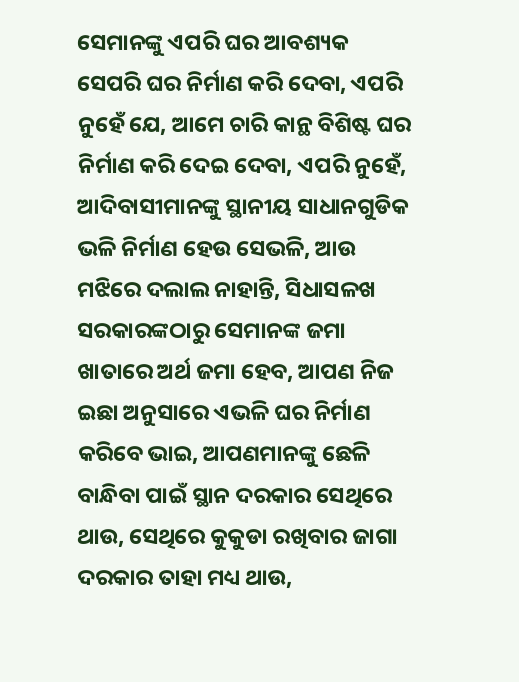ସେମାନଙ୍କୁ ଏପରି ଘର ଆବଶ୍ୟକ ସେପରି ଘର ନିର୍ମାଣ କରି ଦେବା, ଏପରି ନୁହେଁ ଯେ, ଆମେ ଚାରି କାନ୍ଥ ବିଶିଷ୍ଟ ଘର ନିର୍ମାଣ କରି ଦେଇ ଦେବା, ଏପରି ନୁହେଁ, ଆଦିବାସୀମାନଙ୍କୁ ସ୍ଥାନୀୟ ସାଧାନଗୁଡିକ ଭଳି ନିର୍ମାଣ ହେଉ ସେଭଳି, ଆଉ ମଝିରେ ଦଲାଲ ନାହାନ୍ତି, ସିଧାସଳଖ ସରକାରଙ୍କଠାରୁ ସେମାନଙ୍କ ଜମା ଖାତାରେ ଅର୍ଥ ଜମା ହେବ, ଆପଣ ନିଜ ଇଛା ଅନୁସାରେ ଏଭଳି ଘର ନିର୍ମାଣ କରିବେ ଭାଇ, ଆପଣମାନଙ୍କୁ ଛେଳି ବାନ୍ଧିବା ପାଇଁ ସ୍ଥାନ ଦରକାର ସେଥିରେ ଥାଉ, ସେଥିରେ କୁକୁଡା ରଖିବାର ଜାଗା ଦରକାର ତାହା ମଧ୍ୟ ଥାଉ,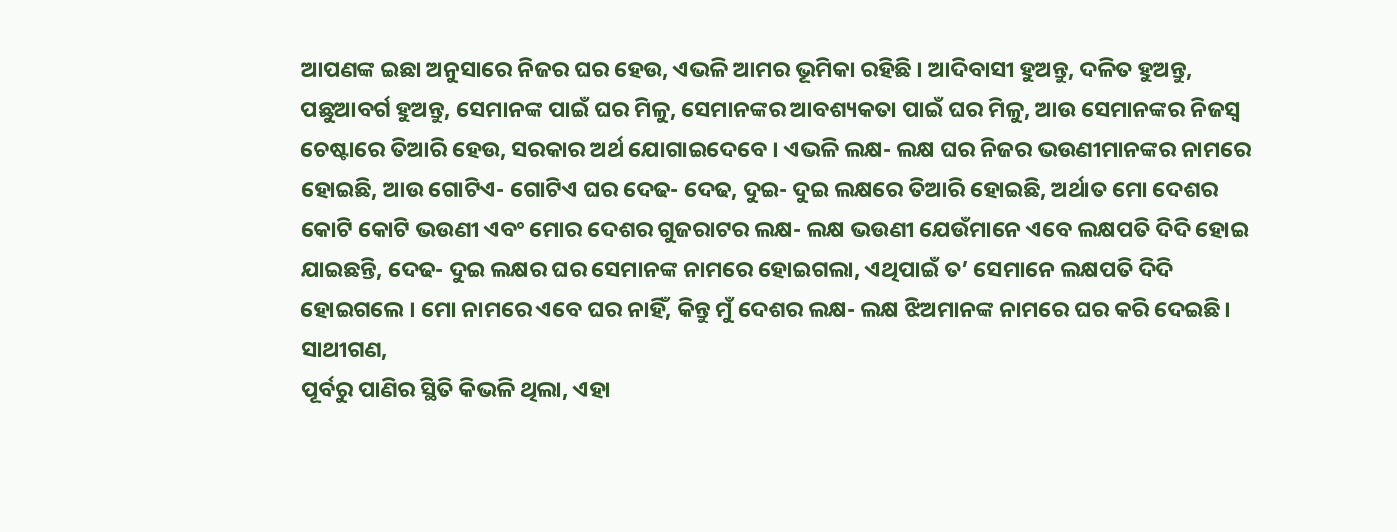ଆପଣଙ୍କ ଇଛା ଅନୁସାରେ ନିଜର ଘର ହେଉ, ଏଭଳି ଆମର ଭୂମିକା ରହିଛି । ଆଦିବାସୀ ହୁଅନ୍ତୁ, ଦଳିତ ହୁଅନ୍ତୁ, ପଛୁଆବର୍ଗ ହୁଅନ୍ତୁ, ସେମାନଙ୍କ ପାଇଁ ଘର ମିଳୁ, ସେମାନଙ୍କର ଆବଶ୍ୟକତା ପାଇଁ ଘର ମିଳୁ, ଆଉ ସେମାନଙ୍କର ନିଜସ୍ୱ ଚେଷ୍ଟାରେ ତିଆରି ହେଉ, ସରକାର ଅର୍ଥ ଯୋଗାଇଦେବେ । ଏଭଳି ଲକ୍ଷ- ଲକ୍ଷ ଘର ନିଜର ଭଉଣୀମାନଙ୍କର ନାମରେ ହୋଇଛି, ଆଉ ଗୋଟିଏ- ଗୋଟିଏ ଘର ଦେଢ- ଦେଢ, ଦୁଇ- ଦୁଇ ଲକ୍ଷରେ ତିଆରି ହୋଇଛି, ଅର୍ଥାତ ମୋ ଦେଶର କୋଟି କୋଟି ଭଉଣୀ ଏବଂ ମୋର ଦେଶର ଗୁଜରାଟର ଲକ୍ଷ- ଲକ୍ଷ ଭଉଣୀ ଯେଉଁମାନେ ଏବେ ଲକ୍ଷପତି ଦିଦି ହୋଇ ଯାଇଛନ୍ତି, ଦେଢ- ଦୁଇ ଲକ୍ଷର ଘର ସେମାନଙ୍କ ନାମରେ ହୋଇଗଲା, ଏଥିପାଇଁ ତ’ ସେମାନେ ଲକ୍ଷପତି ଦିଦି ହୋଇଗଲେ । ମୋ ନାମରେ ଏବେ ଘର ନାହିଁ, କିନ୍ତୁ ମୁଁ ଦେଶର ଲକ୍ଷ- ଲକ୍ଷ ଝିଅମାନଙ୍କ ନାମରେ ଘର କରି ଦେଇଛି।
ସାଥୀଗଣ,
ପୂର୍ବରୁ ପାଣିର ସ୍ଥିତି କିଭଳି ଥିଲା, ଏହା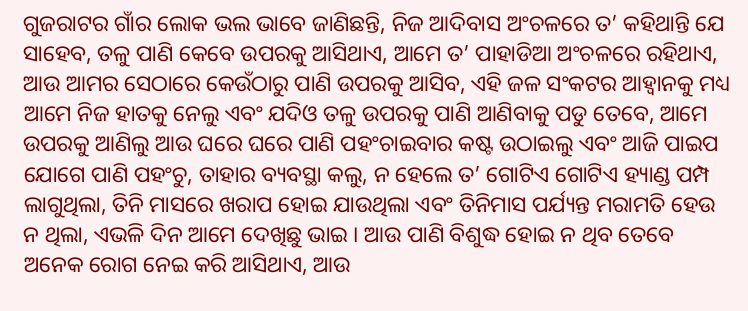ଗୁଜରାଟର ଗାଁର ଲୋକ ଭଲ ଭାବେ ଜାଣିଛନ୍ତି, ନିଜ ଆଦିବାସ ଅଂଚଳରେ ତ’ କହିଥାନ୍ତି ଯେ ସାହେବ, ତଳୁ ପାଣି କେବେ ଉପରକୁ ଆସିଥାଏ, ଆମେ ତ’ ପାହାଡିଆ ଅଂଚଳରେ ରହିଥାଏ, ଆଉ ଆମର ସେଠାରେ କେଉଁଠାରୁ ପାଣି ଉପରକୁ ଆସିବ, ଏହି ଜଳ ସଂକଟର ଆହ୍ୱାନକୁ ମଧ୍ୟ ଆମେ ନିଜ ହାତକୁ ନେଲୁ ଏବଂ ଯଦିଓ ତଳୁ ଉପରକୁ ପାଣି ଆଣିବାକୁ ପଡୁ ତେବେ, ଆମେ ଉପରକୁ ଆଣିଲୁ ଆଉ ଘରେ ଘରେ ପାଣି ପହଂଚାଇବାର କଷ୍ଟ ଉଠାଇଲୁ ଏବଂ ଆଜି ପାଇପ ଯୋଗେ ପାଣି ପହଂଚୁ, ତାହାର ବ୍ୟବସ୍ଥା କଲୁ, ନ ହେଲେ ତ’ ଗୋଟିଏ ଗୋଟିଏ ହ୍ୟାଣ୍ଡ ପମ୍ପ ଲାଗୁଥିଲା, ତିନି ମାସରେ ଖରାପ ହୋଇ ଯାଉଥିଲା ଏବଂ ତିନିମାସ ପର୍ଯ୍ୟନ୍ତ ମରାମତି ହେଉ ନ ଥିଲା, ଏଭଳି ଦିନ ଆମେ ଦେଖିଛୁ ଭାଇ । ଆଉ ପାଣି ବିଶୁଦ୍ଧ ହୋଇ ନ ଥିବ ତେବେ ଅନେକ ରୋଗ ନେଇ କରି ଆସିଥାଏ, ଆଉ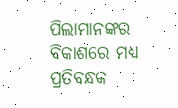ପିଲାମାନଙ୍କର ବିକାଶରେ ମଧ୍ୟ ପ୍ରତିବନ୍ଧକ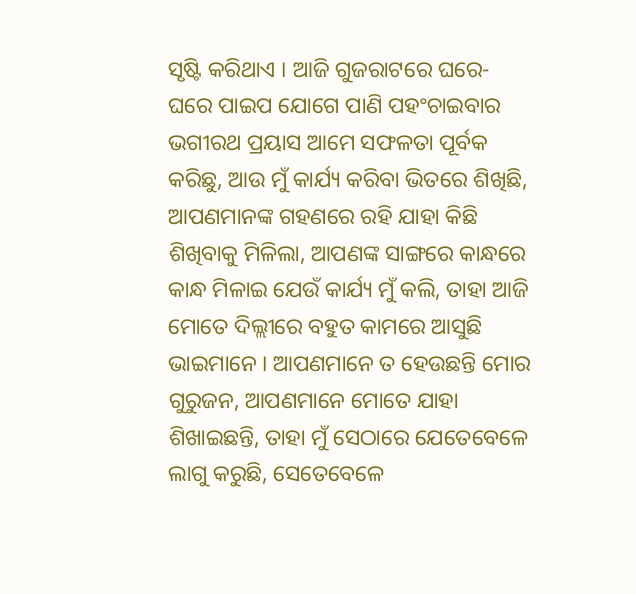ସୃଷ୍ଟି କରିଥାଏ । ଆଜି ଗୁଜରାଟରେ ଘରେ- ଘରେ ପାଇପ ଯୋଗେ ପାଣି ପହଂଚାଇବାର ଭଗୀରଥ ପ୍ରୟାସ ଆମେ ସଫଳତା ପୂର୍ବକ କରିଛୁ, ଆଉ ମୁଁ କାର୍ଯ୍ୟ କରିବା ଭିତରେ ଶିଖିଛି, ଆପଣମାନଙ୍କ ଗହଣରେ ରହି ଯାହା କିଛି ଶିଖିବାକୁ ମିଳିଲା, ଆପଣଙ୍କ ସାଙ୍ଗରେ କାନ୍ଧରେ କାନ୍ଧ ମିଳାଇ ଯେଉଁ କାର୍ଯ୍ୟ ମୁଁ କଲି, ତାହା ଆଜି ମୋତେ ଦିଲ୍ଲୀରେ ବହୁତ କାମରେ ଆସୁଛି ଭାଇମାନେ । ଆପଣମାନେ ତ ହେଉଛନ୍ତି ମୋର ଗୁରୁଜନ, ଆପଣମାନେ ମୋତେ ଯାହା ଶିଖାଇଛନ୍ତି, ତାହା ମୁଁ ସେଠାରେ ଯେତେବେଳେ ଲାଗୁ କରୁଛି, ସେତେବେଳେ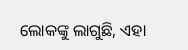ଲୋକଙ୍କୁ ଲାଗୁଛି, ଏହା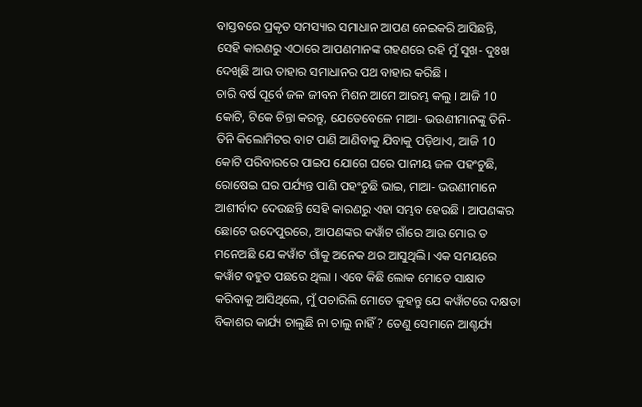ବାସ୍ତବରେ ପ୍ରକୃତ ସମସ୍ୟାର ସମାଧାନ ଆପଣ ନେଇକରି ଆସିଛନ୍ତି, ସେହି କାରଣରୁ ଏଠାରେ ଆପଣମାନଙ୍କ ଗହଣରେ ରହି ମୁଁ ସୁଖ- ଦୁଃଖ ଦେଖିଛି ଆଉ ତାହାର ସମାଧାନର ପଥ ବାହାର କରିଛି ।
ଚାରି ବର୍ଷ ପୂର୍ବେ ଜଳ ଜୀବନ ମିଶନ ଆମେ ଆରମ୍ଭ କଲୁ । ଆଜି 10 କୋଟି, ଟିକେ ଚିନ୍ତା କରନ୍ତୁ, ଯେତେବେଳେ ମାଆ- ଭଉଣୀମାନଙ୍କୁ ତିନି- ତିନି କିଲୋମିଟର ବାଟ ପାଣି ଆଣିବାକୁ ଯିବାକୁ ପଡ଼ିଥାଏ, ଆଜି 10 କୋଟି ପରିବାରରେ ପାଇପ ଯୋଗେ ଘରେ ପାନୀୟ ଜଳ ପହଂଚୁଛି, ରୋଷେଇ ଘର ପର୍ଯ୍ୟନ୍ତ ପାଣି ପହଂଚୁଛି ଭାଇ, ମାଆ- ଭଉଣୀମାନେ ଆଶୀର୍ବାଦ ଦେଉଛନ୍ତି ସେହି କାରଣରୁ ଏହା ସମ୍ଭବ ହେଉଛି । ଆପଣଙ୍କର ଛୋଟେ ଉଦେପୁରରେ, ଆପଣଙ୍କର କୱାଁଟ ଗାଁରେ ଆଉ ମୋର ତ ମନେଅଛି ଯେ କୱାଁଟ ଗାଁକୁ ଅନେକ ଥର ଆସୁଥିଲି। ଏକ ସମୟରେ କୱାଁଟ ବହୁତ ପଛରେ ଥିଲା । ଏବେ କିଛି ଲୋକ ମୋତେ ସାକ୍ଷାତ କରିବାକୁ ଆସିଥିଲେ, ମୁଁ ପଚାରିଲି ମୋତେ କୁହନ୍ତୁ ଯେ କୱାଁଟରେ ଦକ୍ଷତା ବିକାଶର କାର୍ଯ୍ୟ ଚାଲୁଛି ନା ଚାଲୁ ନାହିଁ? ତେଣୁ ସେମାନେ ଆଶ୍ଚର୍ଯ୍ୟ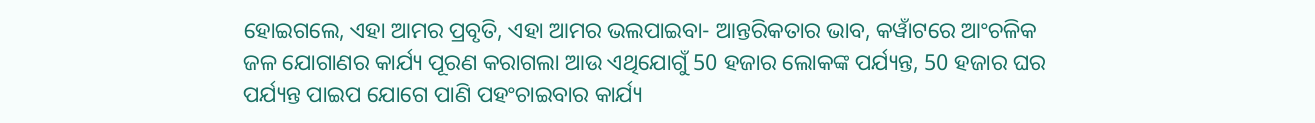ହୋଇଗଲେ, ଏହା ଆମର ପ୍ରବୃତି, ଏହା ଆମର ଭଲପାଇବା- ଆନ୍ତରିକତାର ଭାବ, କୱାଁଟରେ ଆଂଚଳିକ ଜଳ ଯୋଗାଣର କାର୍ଯ୍ୟ ପୂରଣ କରାଗଲା ଆଉ ଏଥିଯୋଗୁଁ 50 ହଜାର ଲୋକଙ୍କ ପର୍ଯ୍ୟନ୍ତ, 50 ହଜାର ଘର ପର୍ଯ୍ୟନ୍ତ ପାଇପ ଯୋଗେ ପାଣି ପହଂଚାଇବାର କାର୍ଯ୍ୟ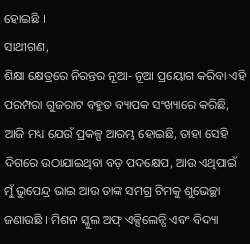ହୋଇଛି ।
ସାଥୀଗଣ,
ଶିକ୍ଷା କ୍ଷେତ୍ରରେ ନିରନ୍ତର ନୂଆ- ନୂଆ ପ୍ରୟୋଗ କରିବା ଏହି ପରମ୍ପରା ଗୁଜରାଟ ବହୁତ ବ୍ୟାପକ ସଂଖ୍ୟାରେ କରିଛି, ଆଜି ମଧ୍ୟ ଯେଉଁ ପ୍ରକଳ୍ପ ଆରମ୍ଭ ହୋଇଛି, ତାହା ସେହି ଦିଗରେ ଉଠାଯାଇଥିବା ବଡ଼ ପଦକ୍ଷେପ, ଆଉ ଏଥିପାଇଁ ମୁଁ ଭୁପେନ୍ଦ୍ର ଭାଇ ଆଉ ତାଙ୍କ ସମଗ୍ର ଟିମକୁ ଶୁଭେଚ୍ଛା ଜଣାଉଛି । ମିଶନ ସ୍କୁଲ ଅଫ୍ ଏକ୍ସିଲେନ୍ସି ଏବଂ ବିଦ୍ୟା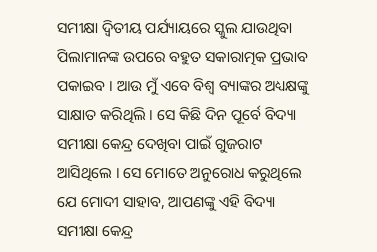ସମୀକ୍ଷା ଦ୍ୱିତୀୟ ପର୍ଯ୍ୟାୟରେ ସ୍କୁଲ ଯାଉଥିବା ପିଲାମାନଙ୍କ ଉପରେ ବହୁତ ସକାରାତ୍ମକ ପ୍ରଭାବ ପକାଇବ । ଆଉ ମୁଁ ଏବେ ବିଶ୍ୱ ବ୍ୟାଙ୍କର ଅଧ୍ୟକ୍ଷଙ୍କୁ ସାକ୍ଷାତ କରିଥିଲି । ସେ କିଛି ଦିନ ପୂର୍ବେ ବିଦ୍ୟା ସମୀକ୍ଷା କେନ୍ଦ୍ର ଦେଖିବା ପାଇଁ ଗୁଜରାଟ ଆସିଥିଲେ । ସେ ମୋତେ ଅନୁରୋଧ କରୁଥିଲେ ଯେ ମୋଦୀ ସାହାବ, ଆପଣଙ୍କୁ ଏହି ବିଦ୍ୟା ସମୀକ୍ଷା କେନ୍ଦ୍ର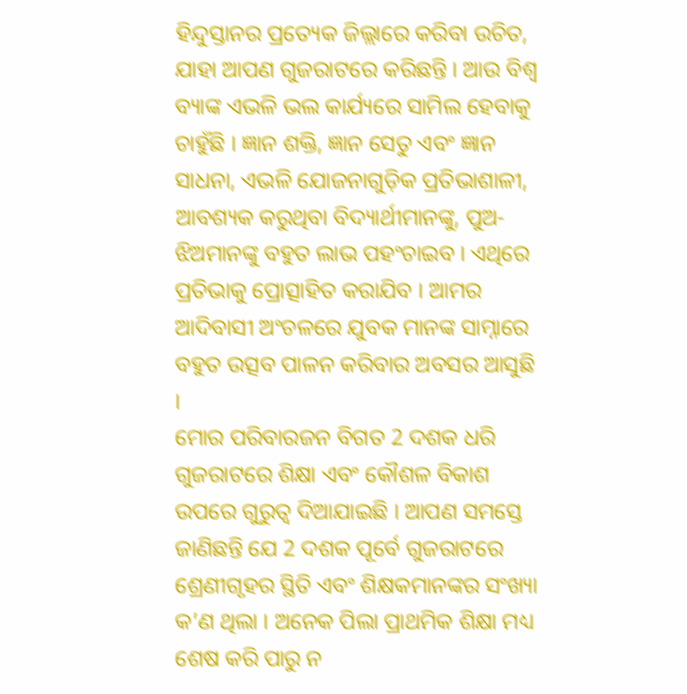ହିନ୍ଦୁସ୍ତାନର ପ୍ରତ୍ୟେକ ଜିଲ୍ଲାରେ କରିବା ଉଚିତ, ଯାହା ଆପଣ ଗୁଜରାଟରେ କରିଛନ୍ତି । ଆଉ ବିଶ୍ୱ ବ୍ୟାଙ୍କ ଏଭଳି ଭଲ କାର୍ଯ୍ୟରେ ସାମିଲ ହେବାକୁ ଚାହୁଁଛି । ଜ୍ଞାନ ଶକ୍ତି, ଜ୍ଞାନ ସେତୁ ଏବଂ ଜ୍ଞାନ ସାଧନା, ଏଭଳି ଯୋଜନାଗୁଡ଼ିକ ପ୍ରତିଭାଶାଳୀ, ଆବଶ୍ୟକ କରୁଥିବା ବିଦ୍ୟାର୍ଥୀମାନଙ୍କୁ, ପୁଅ-ଝିଅମାନଙ୍କୁ ବହୁତ ଲାଭ ପହଂଚାଇବ । ଏଥିରେ ପ୍ରତିଭାକୁ ପ୍ରୋତ୍ସାହିତ କରାଯିବ । ଆମର ଆଦିବାସୀ ଅଂଚଳରେ ଯୁବକ ମାନଙ୍କ ସାମ୍ନାରେ ବହୁତ ଉତ୍ସବ ପାଳନ କରିବାର ଅବସର ଆସୁଛି ।
ମୋର ପରିବାରଜନ ବିଗତ 2 ଦଶକ ଧରି ଗୁଜରାଟରେ ଶିକ୍ଷା ଏବଂ କୌଶଳ ବିକାଶ ଉପରେ ଗୁରୁତ୍ୱ ଦିଆଯାଇଛି । ଆପଣ ସମସ୍ତେ ଜାଣିଛନ୍ତି ଯେ 2 ଦଶକ ପୂର୍ବେ ଗୁଜରାଟରେ ଶ୍ରେଣୀଗୃହର ସ୍ଥିତି ଏବଂ ଶିକ୍ଷକମାନଙ୍କର ସଂଖ୍ୟା କ’ଣ ଥିଲା । ଅନେକ ପିଲା ପ୍ରାଥମିକ ଶିକ୍ଷା ମଧ୍ୟ ଶେଷ କରି ପାରୁ ନ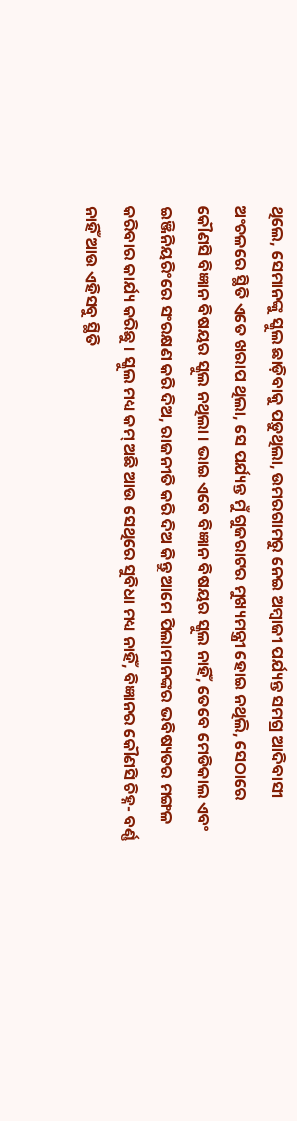ଥିଲେ, ସେମାନଙ୍କୁ ସ୍କୁଲ ଛାଡ଼ିବାକୁ ପଡ଼ୁଥିଲା, ଉମରଗାମରୁ ନେଇ ଅମ୍ବାଜୀ ପର୍ଯ୍ୟନ୍ତ ସମଗ୍ର ଆଦିବାସୀ ଅଂଚଳରେ ସ୍ଥିତି ଏତେ ଖରାପ ଥିଲା, ସେ ପର୍ଯ୍ୟନ୍ତ ମୁଁ ଗୁଜରାଟର ମୁଖ୍ୟମନ୍ତ୍ରୀ ହୋଇ ନଥିଲି, ସେଠାରେ କୌଣସି ବିଜ୍ଞାନ ବିଷୟର ସ୍କୁଲ ନଥିଲା । ଭାଇ ଏବେ ବିଜ୍ଞାନ ବିଷୟର ସ୍କୁଲ ନାହିଁ, ତେବେ ମେଡିକାଲ ଏବଂ ଇଞ୍ଜିନିୟରିଂରେ ସଂରକ୍ଷଣ କରି ଦିଅ, ରାଜନୀତି କରି ଦିଅ କିନ୍ତୁ ଆମେ ପିଲାମାନଙ୍କର ଭବିଷ୍ୟତର ମଙ୍ଗଳ କରିବାର କାର୍ଯ୍ୟ କରିଛୁ । ସ୍କୁଲ ମଧ୍ୟ କମ୍ ଅଛି ଆଉ ସେଥିରେ ସୁବିଧା ମଧ୍ୟ ନାହିଁ, ବିଜ୍ଞାନର କୌଣସି ଚିହ୍ନ- ବର୍ଣ୍ଣ ନାହିଁ ଆଉ ଏହିସବୁ ସ୍ଥିତି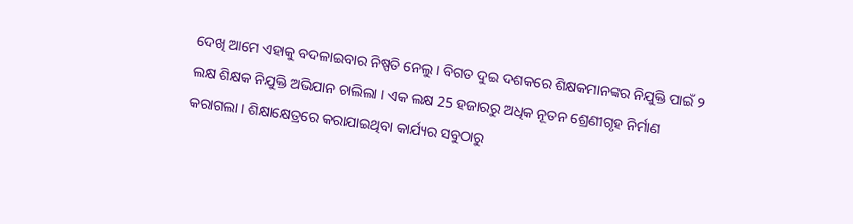ଦେଖି ଆମେ ଏହାକୁ ବଦଳାଇବାର ନିଷ୍ପତି ନେଲୁ । ବିଗତ ଦୁଇ ଦଶକରେ ଶିକ୍ଷକମାନଙ୍କର ନିଯୁକ୍ତି ପାଇଁ ୨ ଲକ୍ଷ ଶିକ୍ଷକ ନିଯୁକ୍ତି ଅଭିଯାନ ଚାଲିଲା । ଏକ ଲକ୍ଷ 25 ହଜାରରୁ ଅଧିକ ନୂତନ ଶ୍ରେଣୀଗୃହ ନିର୍ମାଣ କରାଗଲା । ଶିକ୍ଷାକ୍ଷେତ୍ରରେ କରାଯାଇଥିବା କାର୍ଯ୍ୟର ସବୁଠାରୁ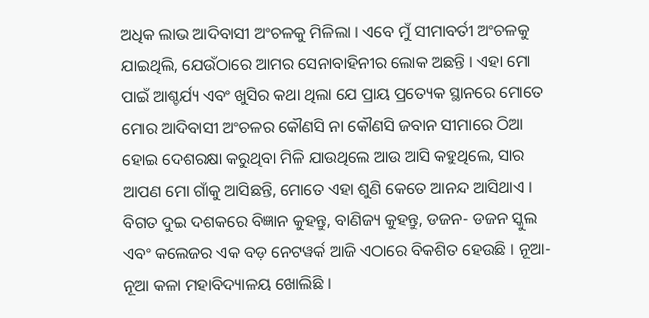ଅଧିକ ଲାଭ ଆଦିବାସୀ ଅଂଚଳକୁ ମିଳିଲା । ଏବେ ମୁଁ ସୀମାବର୍ତୀ ଅଂଚଳକୁ ଯାଇଥିଲି, ଯେଉଁଠାରେ ଆମର ସେନାବାହିନୀର ଲୋକ ଅଛନ୍ତି । ଏହା ମୋ ପାଇଁ ଆଶ୍ଚର୍ଯ୍ୟ ଏବଂ ଖୁସିର କଥା ଥିଲା ଯେ ପ୍ରାୟ ପ୍ରତ୍ୟେକ ସ୍ଥାନରେ ମୋତେ ମୋର ଆଦିବାସୀ ଅଂଚଳର କୌଣସି ନା କୌଣସି ଜବାନ ସୀମାରେ ଠିଆ ହୋଇ ଦେଶରକ୍ଷା କରୁଥିବା ମିଳି ଯାଉଥିଲେ ଆଉ ଆସି କହୁଥିଲେ, ସାର ଆପଣ ମୋ ଗାଁକୁ ଆସିଛନ୍ତି, ମୋତେ ଏହା ଶୁଣି କେତେ ଆନନ୍ଦ ଆସିଥାଏ । ବିଗତ ଦୁଇ ଦଶକରେ ବିଜ୍ଞାନ କୁହନ୍ତୁ, ବାଣିଜ୍ୟ କୁହନ୍ତୁ, ଡଜନ- ଡଜନ ସ୍କୁଲ ଏବଂ କଲେଜର ଏକ ବଡ଼ ନେଟୱର୍କ ଆଜି ଏଠାରେ ବିକଶିତ ହେଉଛି । ନୂଆ- ନୂଆ କଳା ମହାବିଦ୍ୟାଳୟ ଖୋଲିଛି ।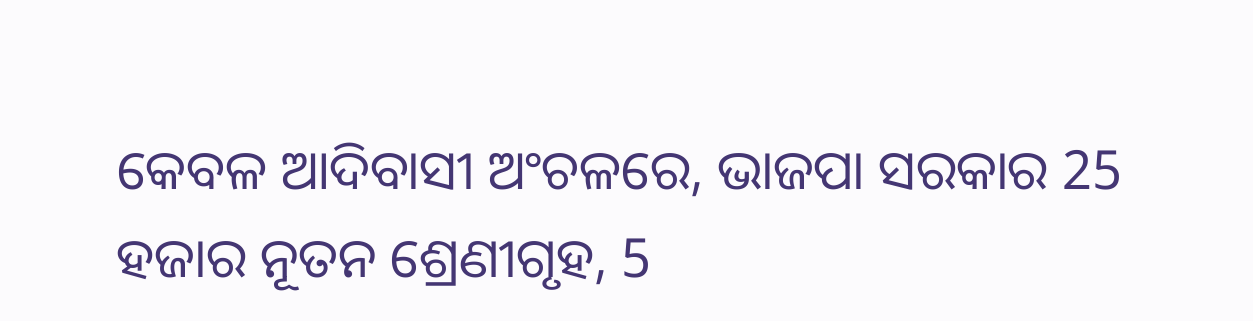କେବଳ ଆଦିବାସୀ ଅଂଚଳରେ, ଭାଜପା ସରକାର 25 ହଜାର ନୂତନ ଶ୍ରେଣୀଗୃହ, 5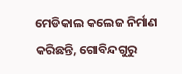ମେଡିକାଲ କଲେଜ ନିର୍ମାଣ କରିଛନ୍ତି, ଗୋବିନ୍ଦଗୁରୁ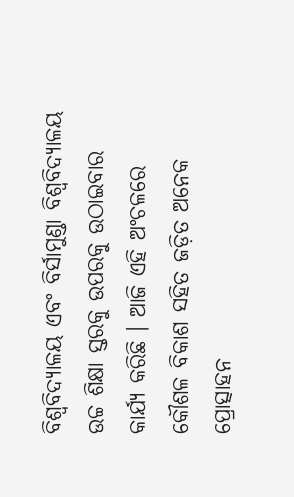ବିଶ୍ୱବିଦ୍ୟାଳୟ ଏବଂ ବିର୍ସାମୁଣ୍ଡା ବିଶ୍ୱବିଦ୍ୟାଳୟ ଉଚ୍ଚ ଶିକ୍ଷା ସ୍ତରକୁ ଉପରକୁ ଉଠାଇବାର କାର୍ଯ୍ୟ କରିଛି । ଆଜି ଏହି ଅଂଚଳରେ କୌଶଳ ବିକାଶ ସହିତ ଜଡ଼ିତ ଅନେକ ପ୍ରୋତ୍ସାହନ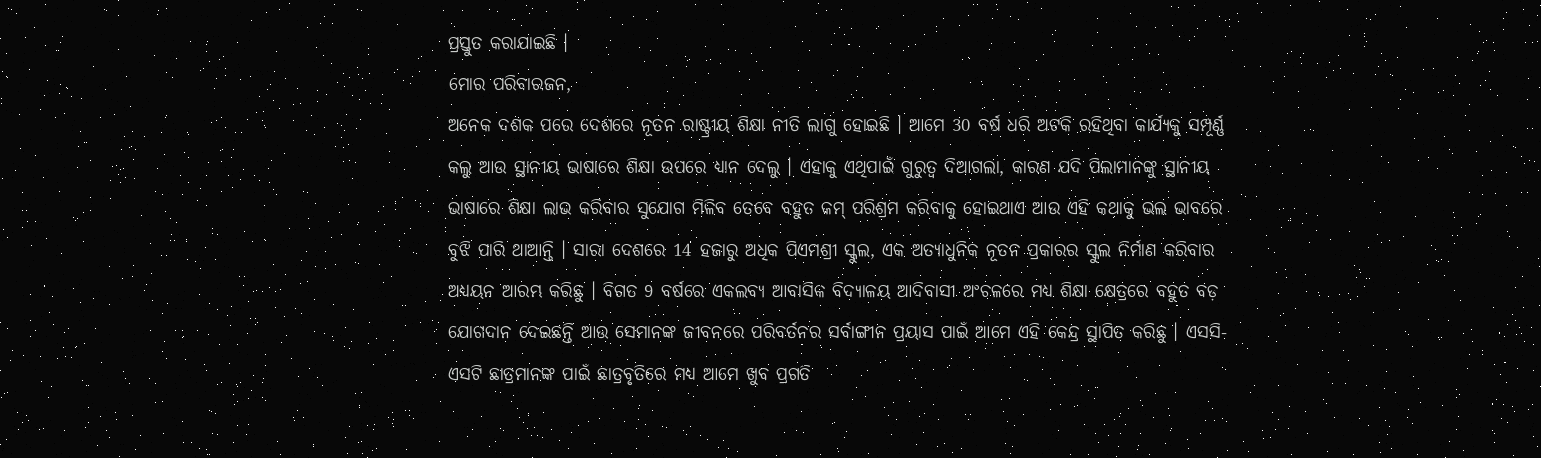ପ୍ରସ୍ତୁତ କରାଯାଇଛି ।
ମୋର ପରିବାରଜନ,
ଅନେକ ଦଶକ ପରେ ଦେଶରେ ନୂତନ ରାଷ୍ଟ୍ରୀୟ ଶିକ୍ଷା ନୀତି ଲାଗୁ ହୋଇଛି । ଆମେ 30 ବର୍ଷ ଧରି ଅଟକି ରହିଥିବା କାର୍ଯ୍ୟକୁ ସମ୍ପୂର୍ଣ୍ଣ କଲୁ ଆଉ ସ୍ଥାନୀୟ ଭାଷାରେ ଶିକ୍ଷା ଉପରେ ଧ୍ୟାନ ଦେଲୁ । ଏହାକୁ ଏଥିପାଇଁ ଗୁରୁତ୍ୱ ଦିଆଗଲା, କାରଣ ଯଦି ପିଲାମାନଙ୍କୁ ସ୍ଥାନୀୟ ଭାଷାରେ ଶିକ୍ଷା ଲାଭ କରିବାର ସୁଯୋଗ ମିଳିବ ତେବେ ବହୁତ କମ୍ ପରିଶ୍ରମ କରିବାକୁ ହୋଇଥାଏ ଆଉ ଏହି କଥାକୁ ଭଲ ଭାବରେ ବୁଝି ପାରି ଥାଆନ୍ତି । ସାରା ଦେଶରେ 14 ହଜାରୁ ଅଧିକ ପିଏମଶ୍ରୀ ସ୍କୁଲ, ଏକ ଅତ୍ୟାଧୁନିକ ନୂତନ ପ୍ରକାରର ସ୍କୁଲ ନିର୍ମାଣ କରିବାର ଅଧ୍ୟୟନ ଆରମ୍ଭ କରିଛୁ । ବିଗତ 9 ବର୍ଷରେ ଏକଲବ୍ୟ ଆବାସିକ ବିଦ୍ୟାଳୟ ଆଦିବାସୀ ଅଂଚଳରେ ମଧ୍ୟ ଶିକ୍ଷା କ୍ଷେତ୍ରରେ ବହୁତ ବଡ଼ ଯୋଗଦାନ ଦେଇଛନ୍ତି ଆଉ ସେମାନଙ୍କ ଜୀବନରେ ପରିବର୍ତନର ସର୍ବାଙ୍ଗୀନ ପ୍ରୟାସ ପାଇଁ ଆମେ ଏହି କେନ୍ଦ୍ର ସ୍ଥାପିତ କରିଛୁ । ଏସସି- ଏସଟି ଛାତ୍ରମାନଙ୍କ ପାଇଁ ଛାତ୍ରବୃତିରେ ମଧ୍ୟ ଆମେ ଖୁବ ପ୍ରଗତି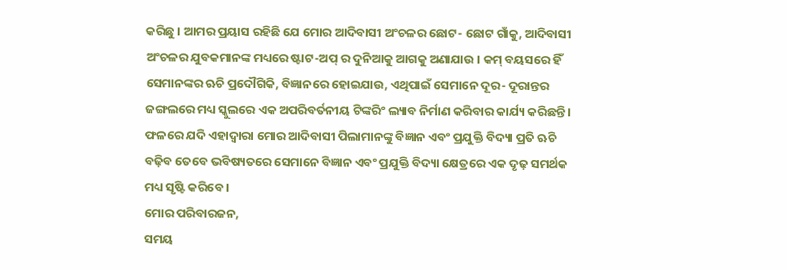କରିଛୁ । ଆମର ପ୍ରୟାସ ରହିଛି ଯେ ମୋର ଆଦିବାସୀ ଅଂଚଳର ଛୋଟ- ଛୋଟ ଗାଁକୁ, ଆଦିବାସୀ ଅଂଚଳର ଯୁବକମାନଙ୍କ ମଧ୍ୟରେ ଷ୍ଟାଟ-ଅପ୍ ର ଦୁନିଆକୁ ଆଗକୁ ଅଣାଯାଉ । କମ୍ ବୟସରେ ହିଁ ସେମାନଙ୍କର ଋଚି ପ୍ରଦୌଗିକି, ବିଜ୍ଞାନରେ ହୋଇଯାଉ, ଏଥିପାଇଁ ସେମାନେ ଦୂର- ଦୂରାନ୍ତର ଜଙ୍ଗଲରେ ମଧ୍ୟ ସ୍କୁଲରେ ଏକ ଅପରିବର୍ତନୀୟ ଟିଙ୍କରିଂ ଲ୍ୟାବ ନିର୍ମାଣ କରିବାର କାର୍ଯ୍ୟ କରିଛନ୍ତି । ଫଳରେ ଯଦି ଏହାଦ୍ୱାରା ମୋର ଆଦିବାସୀ ପିଲାମାନଙ୍କୁ ବିଜ୍ଞାନ ଏବଂ ପ୍ରଯୁକ୍ତି ବିଦ୍ୟା ପ୍ରତି ଋଚି ବଢ଼ିବ ତେବେ ଭବିଷ୍ୟତରେ ସେମାନେ ବିଜ୍ଞାନ ଏବଂ ପ୍ରଯୁକ୍ତି ବିଦ୍ୟା କ୍ଷେତ୍ରରେ ଏକ ଦୃଢ଼ ସମର୍ଥକ ମଧ୍ୟ ସୃଷ୍ଟି କରିବେ ।
ମୋର ପରିବାରଜନ,
ସମୟ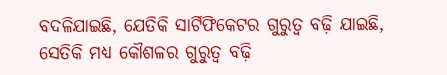ବଦଳିଯାଇଛି, ଯେତିକି ସାର୍ଟିଫିକେଟର ଗୁରୁତ୍ୱ ବଢ଼ି ଯାଇଛି, ସେତିକି ମଧ୍ୟ କୌଶଳର ଗୁରୁତ୍ୱ ବଢ଼ି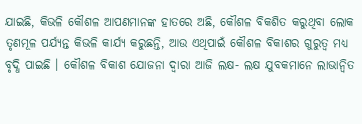ଯାଇଛି, କିଭଳି କୌଶଳ ଆପଣମାନଙ୍କ ହାତରେ ଅଛି, କୌଶଳ ବିକଶିତ କରୁଥିବା ଲୋକ ତୃଣମୂଳ ପର୍ଯ୍ୟନ୍ତ କିଭଳି କାର୍ଯ୍ୟ କରୁଛନ୍ତି, ଆଉ ଏଥିପାଇଁ କୌଶଳ ବିକାଶର ଗୁରୁତ୍ୱ ମଧ୍ୟ ବୃଦ୍ଧି ପାଇଛି । କୌଶଳ ବିକାଶ ଯୋଜନା ଦ୍ୱାରା ଆଜି ଲକ୍ଷ- ଲକ୍ଷ ଯୁବକମାନେ ଲାଭାନ୍ୱିତ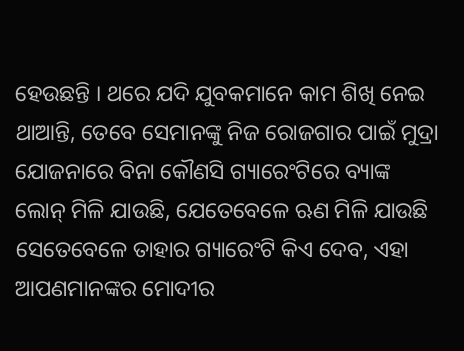ହେଉଛନ୍ତି । ଥରେ ଯଦି ଯୁବକମାନେ କାମ ଶିଖି ନେଇ ଥାଆନ୍ତି, ତେବେ ସେମାନଙ୍କୁ ନିଜ ରୋଜଗାର ପାଇଁ ମୁଦ୍ରା ଯୋଜନାରେ ବିନା କୌଣସି ଗ୍ୟାରେଂଟିରେ ବ୍ୟାଙ୍କ ଲୋନ୍ ମିଳି ଯାଉଛି, ଯେତେବେଳେ ଋଣ ମିଳି ଯାଉଛି ସେତେବେଳେ ତାହାର ଗ୍ୟାରେଂଟି କିଏ ଦେବ, ଏହା ଆପଣମାନଙ୍କର ମୋଦୀର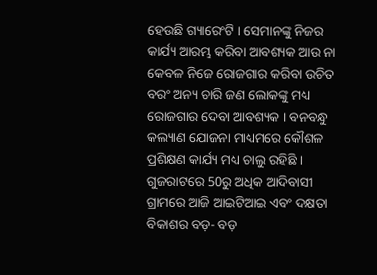ହେଉଛି ଗ୍ୟାରେଂଟି । ସେମାନଙ୍କୁ ନିଜର କାର୍ଯ୍ୟ ଆରମ୍ଭ କରିବା ଆବଶ୍ୟକ ଆଉ ନା କେବଳ ନିଜେ ରୋଜଗାର କରିବା ଉଚିତ ବରଂ ଅନ୍ୟ ଚାରି ଜଣ ଲୋକଙ୍କୁ ମଧ୍ୟ ରୋଜଗାର ଦେବା ଆବଶ୍ୟକ । ବନବନ୍ଧୁ କଲ୍ୟାଣ ଯୋଜନା ମାଧ୍ୟମରେ କୌଶଳ ପ୍ରଶିକ୍ଷଣ କାର୍ଯ୍ୟ ମଧ୍ୟ ଚାଲୁ ରହିଛି । ଗୁଜରାଟରେ 50ରୁ ଅଧିକ ଆଦିବାସୀ ଗ୍ରାମରେ ଆଜି ଆଇଟିଆଇ ଏବଂ ଦକ୍ଷତା ବିକାଶର ବଡ଼- ବଡ଼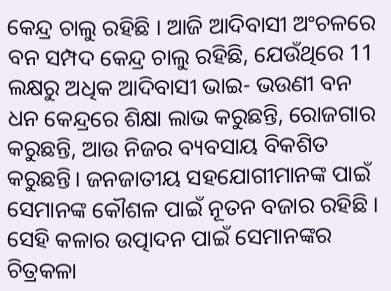କେନ୍ଦ୍ର ଚାଲୁ ରହିଛି । ଆଜି ଆଦିବାସୀ ଅଂଚଳରେ ବନ ସମ୍ପଦ କେନ୍ଦ୍ର ଚାଲୁ ରହିଛି, ଯେଉଁଥିରେ 11 ଲକ୍ଷରୁ ଅଧିକ ଆଦିବାସୀ ଭାଇ- ଭଉଣୀ ବନ ଧନ କେନ୍ଦ୍ରରେ ଶିକ୍ଷା ଲାଭ କରୁଛନ୍ତି, ରୋଜଗାର କରୁଛନ୍ତି, ଆଉ ନିଜର ବ୍ୟବସାୟ ବିକଶିତ କରୁଛନ୍ତି। ଜନଜାତୀୟ ସହଯୋଗୀମାନଙ୍କ ପାଇଁ ସେମାନଙ୍କ କୌଶଳ ପାଇଁ ନୂତନ ବଜାର ରହିଛି । ସେହି କଳାର ଉତ୍ପାଦନ ପାଇଁ ସେମାନଙ୍କର ଚିତ୍ରକଳା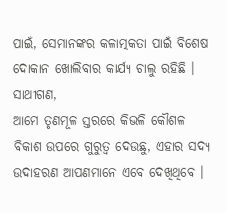ପାଇଁ, ସେମାନଙ୍କର କଳାତ୍ମକତା ପାଇଁ ବିଶେଷ ଦୋକାନ ଖୋଲିବାର କାର୍ଯ୍ୟ ଚାଲୁ ରହିଛି ।
ସାଥୀଗଣ,
ଆମେ ତୃଣମୂଳ ସ୍ତରରେ କିଭଳି କୌଶଳ ବିକାଶ ଉପରେ ଗୁରୁତ୍ୱ ଦେଉଛୁ, ଏହାର ସଦ୍ୟ ଉଦାହରଣ ଆପଣମାନେ ଏବେ ଦେଖିଥିବେ ।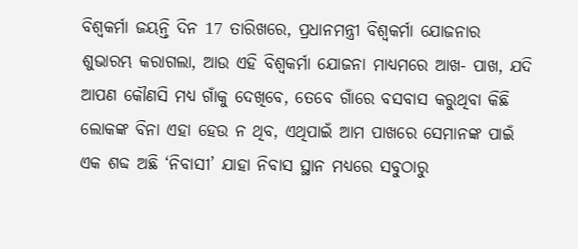ବିଶ୍ୱକର୍ମା ଜୟନ୍ତି ଦିନ 17 ତାରିଖରେ, ପ୍ରଧାନମନ୍ତ୍ରୀ ବିଶ୍ୱକର୍ମା ଯୋଜନାର ଶୁଭାରମ୍ଭ କରାଗଲା, ଆଉ ଏହି ବିଶ୍ୱକର୍ମା ଯୋଜନା ମାଧ୍ୟମରେ ଆଖ- ପାଖ, ଯଦି ଆପଣ କୌଣସି ମଧ୍ୟ ଗାଁକୁ ଦେଖିବେ, ତେବେ ଗାଁରେ ବସବାସ କରୁଥିବା କିଛି ଲୋକଙ୍କ ବିନା ଏହା ହେଉ ନ ଥିବ, ଏଥିପାଇଁ ଆମ ପାଖରେ ସେମାନଙ୍କ ପାଇଁ ଏକ ଶବ୍ଦ ଅଛି ‘ନିବାସୀ’ ଯାହା ନିବାସ ସ୍ଥାନ ମଧ୍ୟରେ ସବୁଠାରୁ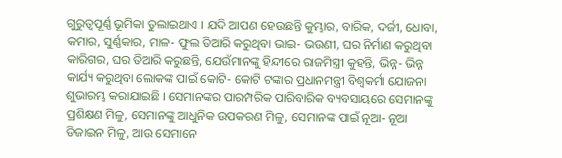ଗୁରୁତ୍ୱପୂର୍ଣ୍ଣ ଭୂମିକା ତୁଲାଇଥାଏ । ଯଦି ଆପଣ ହେଉଛନ୍ତି କୁମ୍ଭାର, ବାରିକ, ଦର୍ଜୀ, ଧୋବା, କମାର, ସୁର୍ଣ୍ଣକାର, ମାଳ- ଫୁଲ ତିଆରି କରୁଥିବା ଭାଇ- ଭଉଣୀ, ଘର ନିର୍ମାଣ କରୁଥିବା କାରିଗର, ଘର ତିଆରି କରୁଛନ୍ତି, ଯେଉଁମାନଙ୍କୁ ହିନ୍ଦୀରେ ରାଜମିସ୍ତ୍ରୀ କୁହନ୍ତି, ଭିନ୍ନ- ଭିନ୍ନ କାର୍ଯ୍ୟ କରୁଥିବା ଲୋକଙ୍କ ପାଇଁ କୋଟି- କୋଟି ଟଙ୍କାର ପ୍ରଧାନମନ୍ତ୍ରୀ ବିଶ୍ୱକର୍ମା ଯୋଜନା ଶୁଭାରମ୍ଭ କରାଯାଇଛି । ସେମାନଙ୍କର ପାରମ୍ପରିକ ପାରିବାରିକ ବ୍ୟବସାୟରେ ସେମାନଙ୍କୁ ପ୍ରଶିକ୍ଷଣ ମିଳୁ, ସେମାନଙ୍କୁ ଆଧୁନିକ ଉପକରଣ ମିଳୁ, ସେମାନଙ୍କ ପାଇଁ ନୂଆ- ନୂଆ ଡିଜାଇନ ମିଳୁ, ଆଉ ସେମାନେ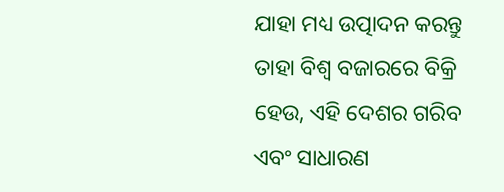ଯାହା ମଧ୍ୟ ଉତ୍ପାଦନ କରନ୍ତୁ ତାହା ବିଶ୍ୱ ବଜାରରେ ବିକ୍ରି ହେଉ, ଏହି ଦେଶର ଗରିବ ଏବଂ ସାଧାରଣ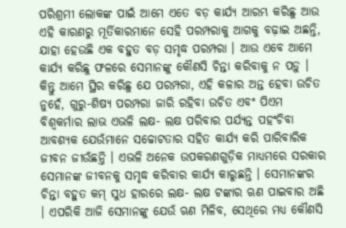ପରିଶ୍ରମୀ ଲୋକଙ୍କ ପାଇଁ ଆମେ ଏତେ ବଡ଼ କାର୍ଯ୍ୟ ଆରମ୍ଭ କରିଛୁ ଆଉ ଏହି କାରଣରୁ ମୂର୍ତିକାରମାନେ ସେହି ପରମ୍ପରାକୁ ଆଗକୁ ବଢ଼ାଇ ଅଛନ୍ତି, ଯାହା ହେଉଛି ଏକ ବହୁତ ବଡ଼ ସମୃଦ୍ଧ ପରମ୍ପରା । ଆଉ ଏବେ ଆମେ କାର୍ଯ୍ୟ କରିଛୁ ଫଳରେ ସେମାନଙ୍କୁ କୌଣସି ଚିନ୍ତା କରିବାକୁ ନ ପଡ଼ୁ । କିନ୍ତୁ ଆମେ ସ୍ଥିର କରିଛୁ ଯେ ପରମ୍ପରା, ଏହି କଳାର ଅନ୍ତ ହେବା ଉଚିତ ନୁହେଁ, ଗୁରୁ-ଶିଷ୍ୟ ପରମ୍ପରା ଜାରି ରହିବା ଉଚିତ ଏବଂ ପିଏମ ବିଶ୍ୱକର୍ମାର ଲାଭ ଏଭଳି ଲକ୍ଷ- ଲକ୍ଷ ପରିବାର ପର୍ଯ୍ୟନ୍ତ ପହଂଚିବା ଆବଶ୍ୟକ ଯେଉଁମାନେ ସଚ୍ଚୋଟତାର ସହିତ କାର୍ଯ୍ୟ କରି ପାରିବାରିକ ଜୀବନ ଜୀଉଁଛନ୍ତି । ଏଭଳି ଅନେକ ଉପକରଣଗୁଡ଼ିକ ମାଧ୍ୟମରେ ସରକାର ସେମାନଙ୍କ ଜୀବନକୁ ସମୃଦ୍ଧ କରିବାର କାର୍ଯ୍ୟ କାରୁଛନ୍ତି । ସେମାନଙ୍କର ଚିନ୍ତା ବହୁତ କମ୍ ସୁଧ ହାରରେ ଲକ୍ଷ- ଲକ୍ଷ ଟଙ୍କାର ଋଣ ପାଇବାର ଅଛି । ଏପରିକି ଆଜି ସେମାନଙ୍କୁ ଯେଉଁ ଋଣ ମିଳିବ, ସେଥିରେ ମଧ୍ୟ କୌଣସି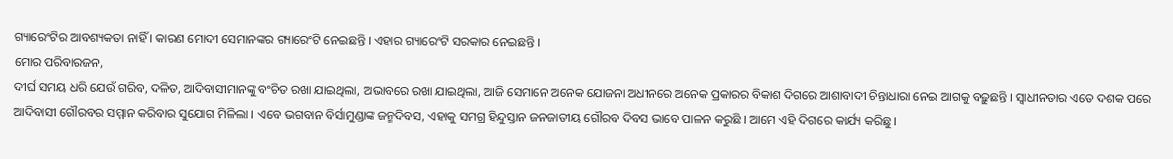ଗ୍ୟାରେଂଟିର ଆବଶ୍ୟକତା ନାହିଁ । କାରଣ ମୋଦୀ ସେମାନଙ୍କର ଗ୍ୟାରେଂଟି ନେଇଛନ୍ତି । ଏହାର ଗ୍ୟାରେଂଟି ସରକାର ନେଇଛନ୍ତି ।
ମୋର ପରିବାରଜନ,
ଦୀର୍ଘ ସମୟ ଧରି ଯେଉଁ ଗରିବ, ଦଳିତ, ଆଦିବାସୀମାନଙ୍କୁ ବଂଚିତ ରଖା ଯାଇଥିଲା, ଅଭାବରେ ରଖା ଯାଇଥିଲା, ଆଜି ସେମାନେ ଅନେକ ଯୋଜନା ଅଧୀନରେ ଅନେକ ପ୍ରକାରର ବିକାଶ ଦିଗରେ ଆଶାବାଦୀ ଚିନ୍ତାଧାରା ନେଇ ଆଗକୁ ବଢ଼ୁଛନ୍ତି । ସ୍ୱାଧୀନତାର ଏତେ ଦଶକ ପରେ ଆଦିବାସୀ ଗୌରବର ସମ୍ମାନ କରିବାର ସୁଯୋଗ ମିଳିଲା । ଏବେ ଭଗବାନ ବିର୍ସାମୁଣ୍ଡାଙ୍କ ଜନ୍ମଦିବସ, ଏହାକୁ ସମଗ୍ର ହିନ୍ଦୁସ୍ତାନ ଜନଜାତୀୟ ଗୌରବ ଦିବସ ଭାବେ ପାଳନ କରୁଛି । ଆମେ ଏହି ଦିଗରେ କାର୍ଯ୍ୟ କରିଛୁ ।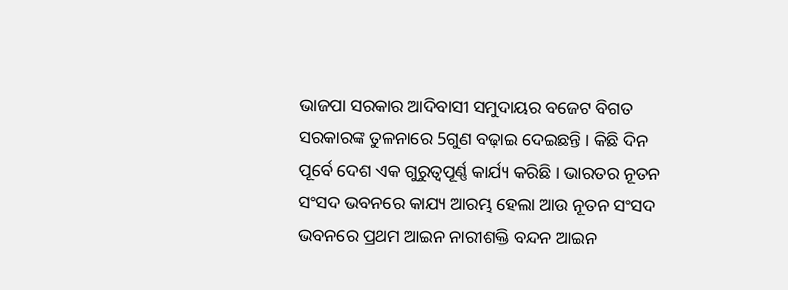ଭାଜପା ସରକାର ଆଦିବାସୀ ସମୁଦାୟର ବଜେଟ ବିଗତ ସରକାରଙ୍କ ତୁଳନାରେ 5ଗୁଣ ବଢ଼ାଇ ଦେଇଛନ୍ତି । କିଛି ଦିନ ପୂର୍ବେ ଦେଶ ଏକ ଗୁରୁତ୍ୱପୂର୍ଣ୍ଣ କାର୍ଯ୍ୟ କରିଛି । ଭାରତର ନୂତନ ସଂସଦ ଭବନରେ କାଯ୍ୟ ଆରମ୍ଭ ହେଲା ଆଉ ନୂତନ ସଂସଦ ଭବନରେ ପ୍ରଥମ ଆଇନ ନାରୀଶକ୍ତି ବନ୍ଦନ ଆଇନ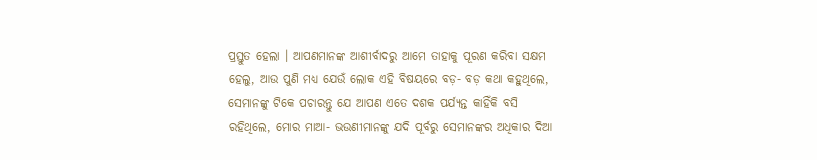ପ୍ରସ୍ତୁତ ହେଲା । ଆପଣମାନଙ୍କ ଆଶୀର୍ବାଦରୁ ଆମେ ତାହାକୁ ପୂରଣ କରିବା ସକ୍ଷମ ହେଲୁ, ଆଉ ପୁଣି ମଧ୍ୟ ଯେଉଁ ଲୋକ ଏହି ବିଷୟରେ ବଡ଼- ବଡ଼ କଥା କହୁଥିଲେ, ସେମାନଙ୍କୁ ଟିକେ ପଚାରନ୍ତୁ ଯେ ଆପଣ ଏତେ ଦଶକ ପର୍ଯ୍ୟନ୍ତ କାହିଁକି ବସି ରହିଥିଲେ, ମୋର ମାଆ- ଭଉଣୀମାନଙ୍କୁ ଯଦି ପୂର୍ବରୁ ସେମାନଙ୍କର ଅଧିକାର ଦିଆ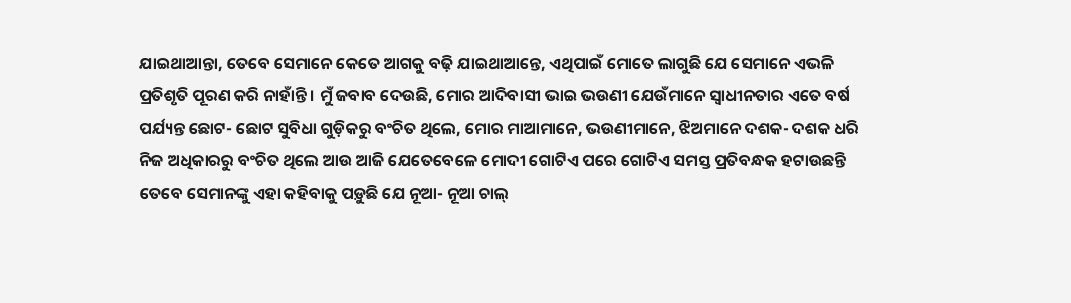ଯାଇଥାଆନ୍ତା, ତେବେ ସେମାନେ କେତେ ଆଗକୁ ବଢ଼ି ଯାଇଥାଆନ୍ତେ, ଏଥିପାଇଁ ମୋତେ ଲାଗୁଛି ଯେ ସେମାନେ ଏଭଳି ପ୍ରତିଶୃତି ପୂରଣ କରି ନାହାଁନ୍ତି । ମୁଁ ଜବାବ ଦେଉଛି, ମୋର ଆଦିବାସୀ ଭାଇ ଭଉଣୀ ଯେଉଁମାନେ ସ୍ୱାଧୀନତାର ଏତେ ବର୍ଷ ପର୍ଯ୍ୟନ୍ତ ଛୋଟ- ଛୋଟ ସୁବିଧା ଗୁଡ଼ିକରୁ ବଂଚିତ ଥିଲେ, ମୋର ମାଆମାନେ, ଭଉଣୀମାନେ, ଝିଅମାନେ ଦଶକ- ଦଶକ ଧରି ନିଜ ଅଧିକାରରୁ ବଂଚିତ ଥିଲେ ଆଉ ଆଜି ଯେତେବେଳେ ମୋଦୀ ଗୋଟିଏ ପରେ ଗୋଟିଏ ସମସ୍ତ ପ୍ରତିବନ୍ଧକ ହଟାଉଛନ୍ତି ତେବେ ସେମାନଙ୍କୁ ଏହା କହିବାକୁ ପଡ଼ୁଛି ଯେ ନୂଆ- ନୂଆ ଚାଲ୍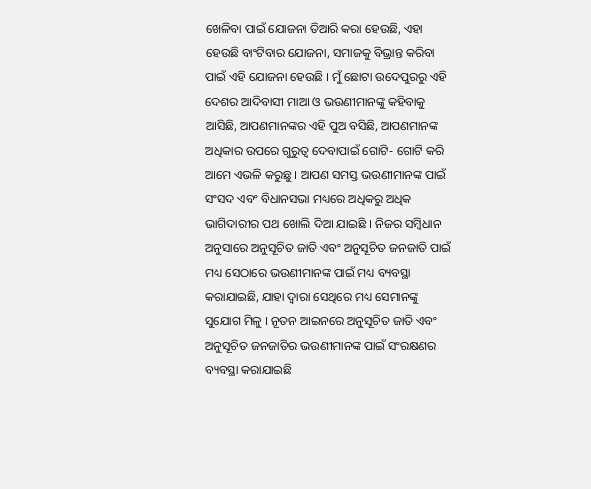ଖେଳିବା ପାଇଁ ଯୋଜନା ତିଆରି କରା ହେଉଛି, ଏହା ହେଉଛି ବାଂଟିବାର ଯୋଜନା, ସମାଜକୁ ବିଭ୍ରାନ୍ତ କରିବା ପାଇଁ ଏହି ଯୋଜନା ହେଉଛି । ମୁଁ ଛୋଟା ଉଦେପୁରରୁ ଏହି ଦେଶର ଆଦିବାସୀ ମାଆ ଓ ଭଉଣୀମାନଙ୍କୁ କହିବାକୁ ଆସିଛି, ଆପଣମାନଙ୍କର ଏହି ପୁଅ ବସିଛି, ଆପଣମାନଙ୍କ ଅଧିକାର ଉପରେ ଗୁରୁତ୍ୱ ଦେବାପାଇଁ ଗୋଟି- ଗୋଟି କରି ଆମେ ଏଭଳି କରୁଛୁ । ଆପଣ ସମସ୍ତ ଭଉଣୀମାନଙ୍କ ପାଇଁ ସଂସଦ ଏବଂ ବିଧାନସଭା ମଧ୍ୟରେ ଅଧିକରୁ ଅଧିକ ଭାଗିଦାରୀର ପଥ ଖୋଲି ଦିଆ ଯାଇଛି । ନିଜର ସମ୍ବିଧାନ ଅନୁସାରେ ଅନୁସୂଚିତ ଜାତି ଏବଂ ଅନୁସୂଚିତ ଜନଜାତି ପାଇଁ ମଧ୍ୟ ସେଠାରେ ଭଉଣୀମାନଙ୍କ ପାଇଁ ମଧ୍ୟ ବ୍ୟବସ୍ଥା କରାଯାଇଛି, ଯାହା ଦ୍ୱାରା ସେଥିରେ ମଧ୍ୟ ସେମାନଙ୍କୁ ସୁଯୋଗ ମିଳୁ । ନୂତନ ଆଇନରେ ଅନୁସୂଚିତ ଜାତି ଏବଂ ଅନୁସୂଚିତ ଜନଜାତିର ଭଉଣୀମାନଙ୍କ ପାଇଁ ସଂରକ୍ଷଣର ବ୍ୟବସ୍ଥା କରାଯାଇଛି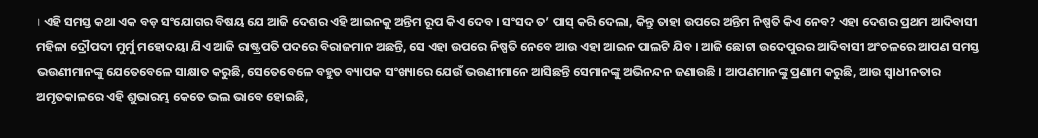। ଏହି ସମସ୍ତ କଥା ଏକ ବଡ଼ ସଂଯୋଗର ବିଷୟ ଯେ ଆଜି ଦେଶର ଏହି ଆଇନକୁ ଅନ୍ତିମ ରୂପ କିଏ ଦେବ । ସଂସଦ ତ’ ପାସ୍ କରି ଦେଲା, କିନ୍ତୁ ତାହା ଉପରେ ଅନ୍ତିମ ନିଷ୍ପତି କିଏ ନେବ? ଏହା ଦେଶର ପ୍ରଥମ ଆଦିବାସୀ ମହିଳା ଦ୍ରୌପଦୀ ମୁର୍ମୁ ମହୋଦୟା ଯିଏ ଆଜି ରାଷ୍ଟ୍ରପତି ପଦରେ ବିରାଜମାନ ଅଛନ୍ତି, ସେ ଏହା ଉପରେ ନିଷ୍ପତି ନେବେ ଆଉ ଏହା ଆଇନ ପାଲଟି ଯିବ । ଆଜି ଛୋଟା ଉଦେପୁରର ଆଦିବାସୀ ଅଂଚଳରେ ଆପଣ ସମସ୍ତ ଭଉଣୀମାନଙ୍କୁ ଯେତେବେଳେ ସାକ୍ଷାତ କରୁଛି, ସେତେବେଳେ ବହୁତ ବ୍ୟାପକ ସଂଖ୍ୟାରେ ଯେଉଁ ଭଉଣୀମାନେ ଆସିଛନ୍ତି ସେମାନଙ୍କୁ ଅଭିନନ୍ଦନ ଜଣାଉଛି । ଆପଣମାନଙ୍କୁ ପ୍ରଣାମ କରୁଛି, ଆଉ ସ୍ୱାଧୀନତାର ଅମୃତକାଳରେ ଏହି ଶୁଭାରମ୍ଭ କେତେ ଭଲ ଭାବେ ହୋଇଛି,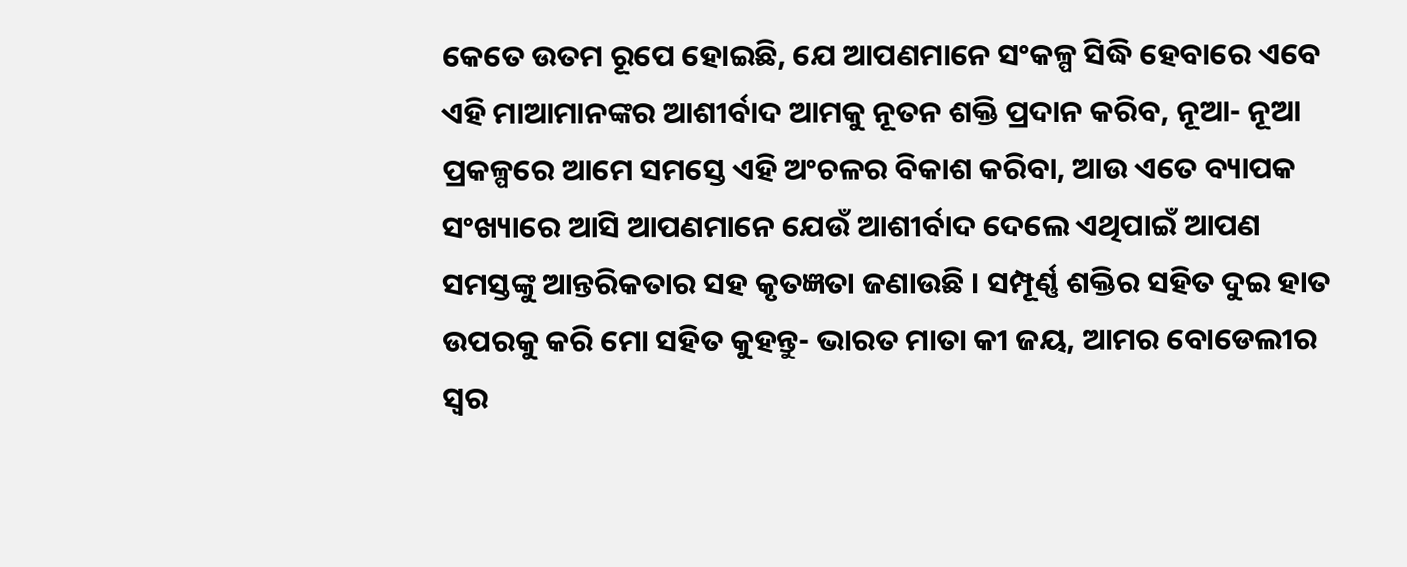କେତେ ଉତମ ରୂପେ ହୋଇଛି, ଯେ ଆପଣମାନେ ସଂକଳ୍ପ ସିଦ୍ଧି ହେବାରେ ଏବେ ଏହି ମାଆମାନଙ୍କର ଆଶୀର୍ବାଦ ଆମକୁ ନୂତନ ଶକ୍ତି ପ୍ରଦାନ କରିବ, ନୂଆ- ନୂଆ ପ୍ରକଳ୍ପରେ ଆମେ ସମସ୍ତେ ଏହି ଅଂଚଳର ବିକାଶ କରିବା, ଆଉ ଏତେ ବ୍ୟାପକ ସଂଖ୍ୟାରେ ଆସି ଆପଣମାନେ ଯେଉଁ ଆଶୀର୍ବାଦ ଦେଲେ ଏଥିପାଇଁ ଆପଣ ସମସ୍ତଙ୍କୁ ଆନ୍ତରିକତାର ସହ କୃତଜ୍ଞତା ଜଣାଉଛି । ସମ୍ପୂର୍ଣ୍ଣ ଶକ୍ତିର ସହିତ ଦୁଇ ହାତ ଉପରକୁ କରି ମୋ ସହିତ କୁହନ୍ତୁ- ଭାରତ ମାତା କୀ ଜୟ, ଆମର ବୋଡେଲୀର ସ୍ୱର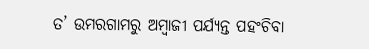ତ’ ଉମରଗାମରୁ ଅମ୍ବାଜୀ ପର୍ଯ୍ୟନ୍ତ ପହଂଚିବା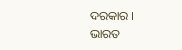ଦରକାର ।
ଭାରତ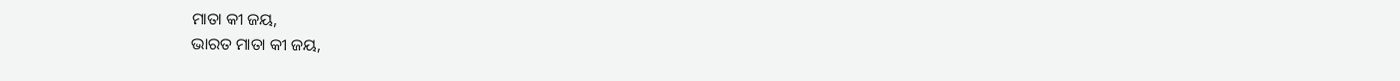ମାତା କୀ ଜୟ,
ଭାରତ ମାତା କୀ ଜୟ,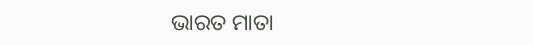ଭାରତ ମାତା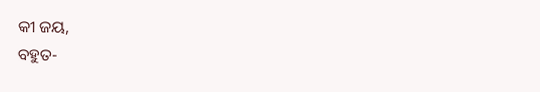କୀ ଜୟ,
ବହୁତ-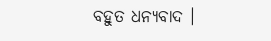ବହୁତ ଧନ୍ୟବାଦ ।